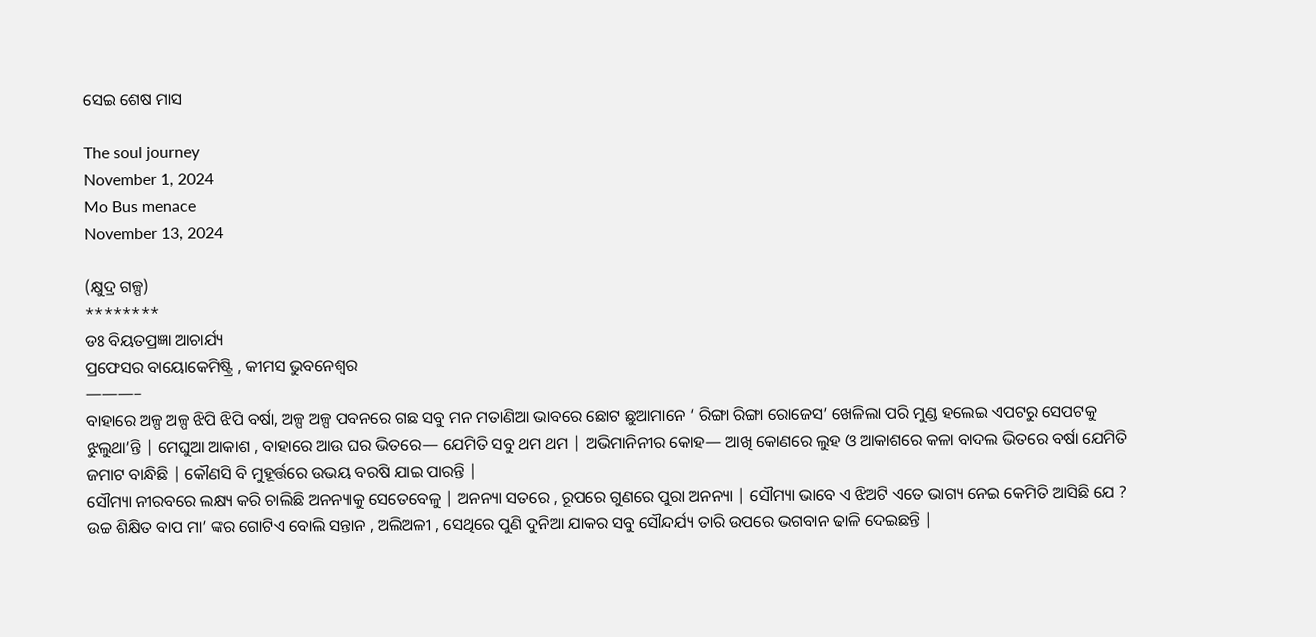ସେଇ ଶେଷ ମାସ

The soul journey
November 1, 2024
Mo Bus menace
November 13, 2024

(କ୍ଷୁଦ୍ର ଗଳ୍ପ)
********
ଡଃ ବିୟତପ୍ରଜ୍ଞା ଆଚାର୍ଯ୍ୟ
ପ୍ରଫେସର ବାୟୋକେମିଷ୍ଟ୍ରି , କୀମସ ଭୁବନେଶ୍ୱର
———–
ବାହାରେ ଅଳ୍ପ ଅଳ୍ପ ଝିପି ଝିପି ବର୍ଷା, ଅଳ୍ପ ଅଳ୍ପ ପବନରେ ଗଛ ସବୁ ମନ ମତାଣିଆ ଭାବରେ ଛୋଟ ଛୁଆମାନେ ‘ ରିଙ୍ଗା ରିଙ୍ଗା ରୋଜେସ’ ଖେଳିଲା ପରି ମୁଣ୍ଡ ହଲେଇ ଏପଟରୁ ସେପଟକୁ ଝୁଲୁଥା’ନ୍ତି | ମେଘୁଆ ଆକାଶ , ବାହାରେ ଆଉ ଘର ଭିତରେ— ଯେମିତି ସବୁ ଥମ ଥମ | ଅଭିମାନିନୀର କୋହ— ଆଖି କୋଣରେ ଲୁହ ଓ ଆକାଶରେ କଳା ବାଦଲ ଭିତରେ ବର୍ଷା ଯେମିତି ଜମାଟ ବାନ୍ଧିଛି | କୌଣସି ବି ମୁହୂର୍ତ୍ତରେ ଉଭୟ ବରଷି ଯାଇ ପାରନ୍ତି |
ସୌମ୍ୟା ନୀରବରେ ଲକ୍ଷ୍ୟ କରି ଚାଲିଛି ଅନନ୍ୟାକୁ ସେତେବେଳୁ | ଅନନ୍ୟା ସତରେ , ରୂପରେ ଗୁଣରେ ପୁରା ଅନନ୍ୟା | ସୌମ୍ୟା ଭାବେ ଏ ଝିଅଟି ଏତେ ଭାଗ୍ୟ ନେଇ କେମିତି ଆସିଛି ଯେ ? ଉଚ୍ଚ ଶିକ୍ଷିତ ବାପ ମା’ ଙ୍କର ଗୋଟିଏ ବୋଲି ସନ୍ତାନ , ଅଲିଅଳୀ , ସେଥିରେ ପୁଣି ଦୁନିଆ ଯାକର ସବୁ ସୌନ୍ଦର୍ଯ୍ୟ ତାରି ଉପରେ ଭଗବାନ ଢାଳି ଦେଇଛନ୍ତି |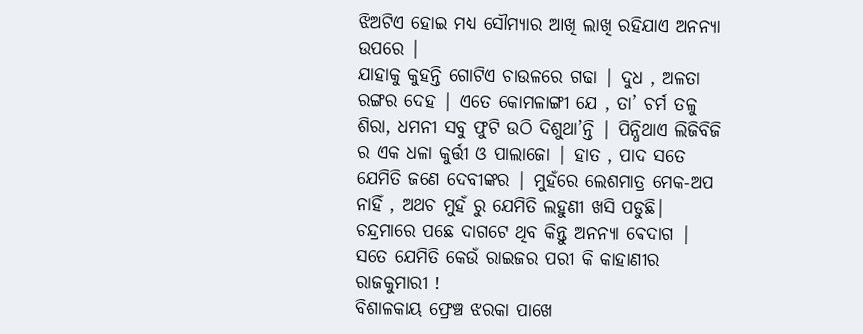ଝିଅଟିଏ ହୋଇ ମଧ୍ୟ ସୌମ୍ୟାର ଆଖି ଲାଖି ରହିଯାଏ ଅନନ୍ୟା ଉପରେ |
ଯାହାକୁ କୁହନ୍ତି ଗୋଟିଏ ଚାଉଳରେ ଗଢା | ଦୁଧ , ଅଳତା ରଙ୍ଗର ଦେହ | ଏତେ କୋମଳାଙ୍ଗୀ ଯେ , ତା’ ଚର୍ମ ତଳୁ ଶିରା, ଧମନୀ ସବୁ ଫୁଟି ଉଠି ଦିଶୁଥା’ନ୍ତି | ପିନ୍ଧିଥାଏ ଲିଜିବିଜି ର ଏକ ଧଳା କୁର୍ତ୍ତୀ ଓ ପାଲାଜୋ | ହାତ , ପାଦ ସତେ ଯେମିତି ଜଣେ ଦେବୀଙ୍କର | ମୁହଁରେ ଲେଶମାତ୍ର ମେକ-ଅପ ନାହିଁ , ଅଥଚ ମୁହଁ ରୁ ଯେମିତି ଲହୁଣୀ ଖସି ପଡୁଛି| ଚନ୍ଦ୍ରମାରେ ପଛେ ଦାଗଟେ ଥିବ କିନ୍ତୁ ଅନନ୍ୟା ଵେଦାଗ | ସତେ ଯେମିତି କେଉଁ ରାଇଜର ପରୀ କି କାହାଣୀର ରାଜକୁମାରୀ !
ବିଶାଳକାୟ ଫ୍ରେଞ୍ଚ ଝରକା ପାଖେ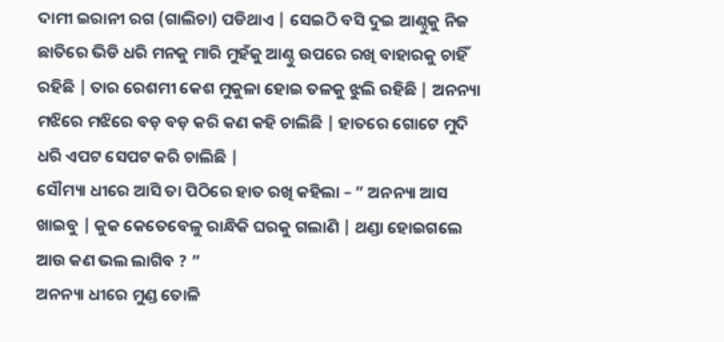ଦାମୀ ଇରାନୀ ରଗ (ଗାଲିଚା) ପଡିଥାଏ | ସେଇଠି ବସି ଦୁଇ ଆଣ୍ଠୁକୁ ନିଜ ଛାତିରେ ଭିଡି ଧରି ମନକୁ ମାରି ମୁହଁକୁ ଆଣ୍ଠୁ ଉପରେ ରଖି ବାହାରକୁ ଚାହିଁ ରହିଛି | ତାର ରେଶମୀ କେଶ ମୁକୁଳା ହୋଇ ତଳକୁ ଝୁଲି ରହିଛି | ଅନନ୍ୟା ମଝିରେ ମଝିରେ ବଡ଼ ବଡ଼ କରି କଣ କହି ଚାଲିଛି | ହାତରେ ଗୋଟେ ମୁଦି ଧରି ଏପଟ ସେପଟ କରି ଚାଲିଛି |
ସୌମ୍ୟା ଧୀରେ ଆସି ତା ପିଠିରେ ହାତ ରଖି କହିଲା – ” ଅନନ୍ୟା ଆସ ଖାଇବୁ | କୁକ କେତେବେଳୁ ରାନ୍ଧିକି ଘରକୁ ଗଲାଣି | ଥଣ୍ଡା ହୋଇଗଲେ ଆଉ କଣ ଭଲ ଲାଗିବ ? ”
ଅନନ୍ୟା ଧୀରେ ମୁଣ୍ଡ ତୋଳି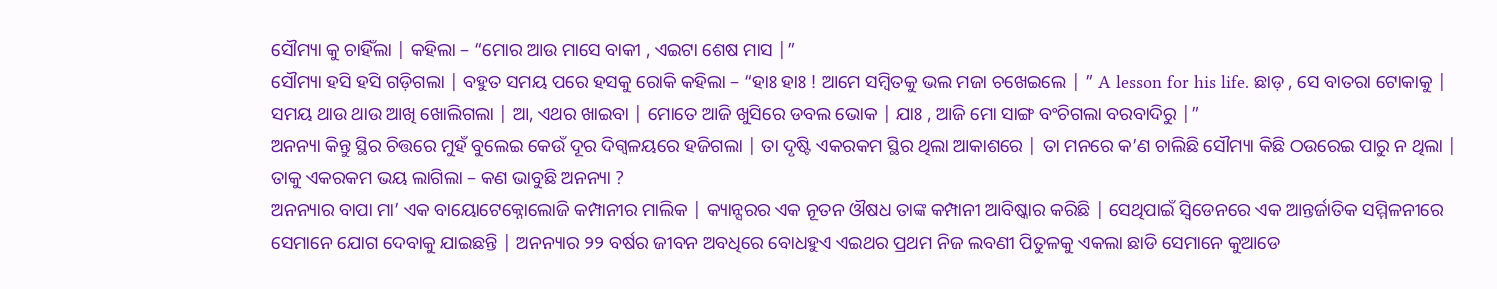ସୌମ୍ୟା କୁ ଚାହିଁଲା | କହିଲା – “ମୋର ଆଉ ମାସେ ବାକୀ , ଏଇଟା ଶେଷ ମାସ |”
ସୌମ୍ୟା ହସି ହସି ଗଡ଼ିଗଲା | ବହୁତ ସମୟ ପରେ ହସକୁ ରୋକି କହିଲା – “ହାଃ ହାଃ ! ଆମେ ସମ୍ବିତକୁ ଭଲ ମଜା ଚଖେଇଲେ | ” A lesson for his life. ଛାଡ଼ , ସେ ବାତରା ଟୋକାକୁ | ସମୟ ଥାଉ ଥାଉ ଆଖି ଖୋଲିଗଲା | ଆ, ଏଥର ଖାଇବା | ମୋତେ ଆଜି ଖୁସିରେ ଡବଲ ଭୋକ | ଯାଃ , ଆଜି ମୋ ସାଙ୍ଗ ବଂଚିଗଲା ବରବାଦିରୁ |”
ଅନନ୍ୟା କିନ୍ତୁ ସ୍ଥିର ଚିତ୍ତରେ ମୁହଁ ବୁଲେଇ କେଉଁ ଦୂର ଦିଗ୍ବଳୟରେ ହଜିଗଲା | ତା ଦୃଷ୍ଟି ଏକରକମ ସ୍ଥିର ଥିଲା ଆକାଶରେ | ତା ମନରେ କ’ଣ ଚାଲିଛି ସୌମ୍ୟା କିଛି ଠଉରେଇ ପାରୁ ନ ଥିଲା | ତାକୁ ଏକରକମ ଭୟ ଲାଗିଲା – କଣ ଭାବୁଛି ଅନନ୍ୟା ?
ଅନନ୍ୟାର ବାପା ମା’ ଏକ ବାୟୋଟେକ୍ନୋଲୋଜି କମ୍ପାନୀର ମାଲିକ | କ୍ୟାନ୍ସରର ଏକ ନୂତନ ଔଷଧ ତାଙ୍କ କମ୍ପାନୀ ଆବିଷ୍କାର କରିଛି | ସେଥିପାଇଁ ସ୍ଵିଡେନରେ ଏକ ଆନ୍ତର୍ଜାତିକ ସମ୍ମିଳନୀରେ ସେମାନେ ଯୋଗ ଦେବାକୁ ଯାଇଛନ୍ତି | ଅନନ୍ୟାର ୨୨ ବର୍ଷର ଜୀବନ ଅବଧିରେ ବୋଧହୁଏ ଏଇଥର ପ୍ରଥମ ନିଜ ଲବଣୀ ପିତୁଳକୁ ଏକଲା ଛାଡି ସେମାନେ କୁଆଡେ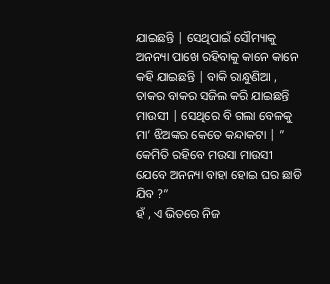ଯାଇଛନ୍ତି | ସେଥିପାଇଁ ସୌମ୍ୟାକୁ ଅନନ୍ୟା ପାଖେ ରହିବାକୁ କାନେ କାନେ କହି ଯାଇଛନ୍ତି | ବାକି ରାନ୍ଧୁଣିଆ , ଚାକର ବାକର ସଜିଲ କରି ଯାଇଛନ୍ତି ମାଉସୀ | ସେଥିରେ ବି ଗଲା ବେଳକୁ ମା’ ଝିଅଙ୍କର କେତେ କନ୍ଦାକଟା | ” କେମିତି ରହିବେ ମଉସା ମାଉସୀ ଯେବେ ଅନନ୍ୟା ବାହା ହୋଇ ଘର ଛାଡି ଯିବ ?”
ହଁ , ଏ ଭିତରେ ନିଜ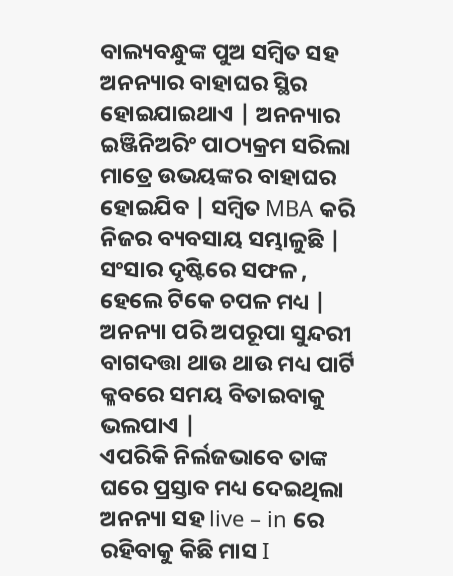ବାଲ୍ୟବନ୍ଧୁଙ୍କ ପୁଅ ସମ୍ବିତ ସହ ଅନନ୍ୟାର ବାହାଘର ସ୍ଥିର ହୋଇଯାଇଥାଏ | ଅନନ୍ୟାର ଇଞ୍ଜିନିଅରିଂ ପାଠ୍ୟକ୍ରମ ସରିଲା ମାତ୍ରେ ଉଭୟଙ୍କର ବାହାଘର ହୋଇଯିବ | ସମ୍ବିତ MBA କରି ନିଜର ବ୍ୟବସାୟ ସମ୍ଭାଳୁଛି | ସଂସାର ଦୃଷ୍ଟିରେ ସଫଳ , ହେଲେ ଟିକେ ଚପଳ ମଧ୍ୟ | ଅନନ୍ୟା ପରି ଅପରୂପା ସୁନ୍ଦରୀ ବାଗଦତ୍ତା ଥାଉ ଥାଉ ମଧ୍ୟ ପାର୍ଟି କ୍ଳବରେ ସମୟ ବିତାଇବାକୁ ଭଲପାଏ |
ଏପରିକି ନିର୍ଲଜଭାବେ ତାଙ୍କ ଘରେ ପ୍ରସ୍ତାବ ମଧ୍ୟ ଦେଇଥିଲା ଅନନ୍ୟା ସହ live – in ରେ ରହିବାକୁ କିଛି ମାସ I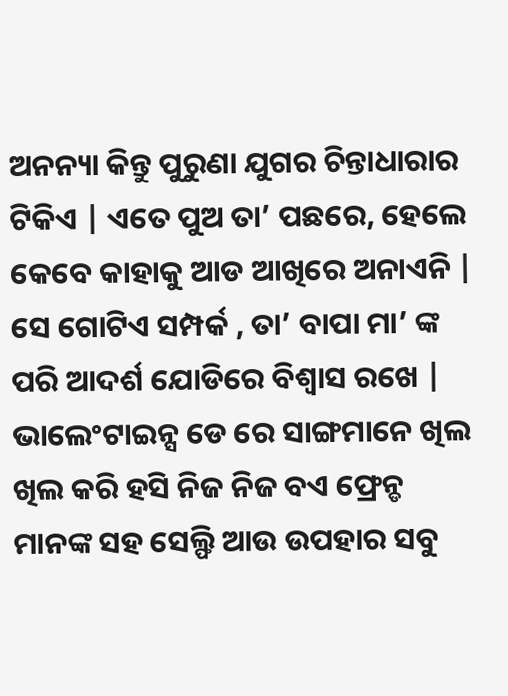ଅନନ୍ୟା କିନ୍ତୁ ପୁରୁଣା ଯୁଗର ଚିନ୍ତାଧାରାର ଟିକିଏ | ଏତେ ପୁଅ ତା’ ପଛରେ, ହେଲେ କେବେ କାହାକୁ ଆଡ ଆଖିରେ ଅନାଏନି | ସେ ଗୋଟିଏ ସମ୍ପର୍କ , ତା’ ବାପା ମା’ ଙ୍କ ପରି ଆଦର୍ଶ ଯୋଡିରେ ବିଶ୍ୱାସ ରଖେ | ଭାଲେଂଟାଇନ୍ସ ଡେ ରେ ସାଙ୍ଗମାନେ ଖିଲ ଖିଲ କରି ହସି ନିଜ ନିଜ ବଏ ଫ୍ରେନ୍ଡ ମାନଙ୍କ ସହ ସେଲ୍ଫି ଆଉ ଉପହାର ସବୁ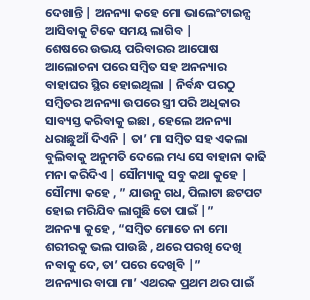ଦେଖାନ୍ତି | ଅନନ୍ୟା କହେ ମୋ ଭାଲେଂଟାଇନ୍ସ ଆସିବାକୁ ଟିକେ ସମୟ ଲାଗିବ |
ଶେଷରେ ଉଭୟ ପରିବାରର ଆପୋଷ ଆଲୋଚନା ପରେ ସମ୍ବିତ ସହ ଅନନ୍ୟାର ବାହାଘର ସ୍ଥିର ହୋଇଥିଲା | ନିର୍ବନ୍ଧ ପରଠୁ ସମ୍ବିତର ଅନନ୍ୟା ଉପରେ ସ୍ତ୍ରୀ ପରି ଅଧିକାର ସାବ୍ୟସ୍ତ କରିବାକୁ ଇଛା , ହେଲେ ଅନନ୍ୟା ଧରାଛୁଆଁ ଦିଏନି | ତା’ ମା ସମ୍ବିତ ସହ ଏକଲା ବୁଲିବାକୁ ଅନୁମତି ଦେଲେ ମଧ୍ୟ ସେ ବାହାନା କାଢି ମନା କରିଦିଏ | ସୌମ୍ୟାକୁ ସବୁ କଥା କୁହେ | ସୌମ୍ୟା କହେ , ” ଯାଉନୁ ଗଧ, ପିଲାଟା ଛଟପଟ ହୋଇ ମରିଯିବ ଲାଗୁଛି ତୋ ପାଇଁ |”
ଅନନ୍ୟା କୁହେ , “ସମ୍ବିତ ମୋତେ ନା ମୋ ଶରୀରକୁ ଭଲ ପାଉଛି , ଥରେ ପରଖି ଦେଖି ନବାକୁ ଦେ, ତା’ ପରେ ଦେଖିବି |”
ଅନନ୍ୟାର ବାପା ମା’ ଏଥରକ ପ୍ରଥମ ଥର ପାଇଁ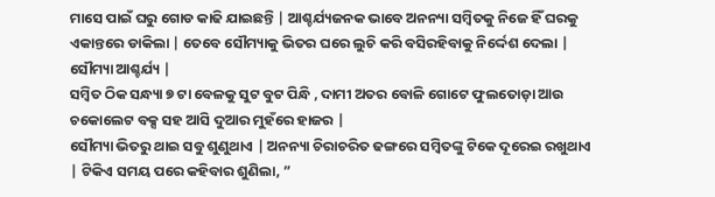ମାସେ ପାଇଁ ଘରୁ ଗୋଡ କାଢି ଯାଇଛନ୍ତି | ଆଶ୍ଚର୍ଯ୍ୟଜନକ ଭାବେ ଅନନ୍ୟା ସମ୍ବିତକୁ ନିଜେ ହିଁ ଘରକୁ ଏକାନ୍ତରେ ଡାକିଲା | ତେବେ ସୌମ୍ୟାକୁ ଭିତର ଘରେ ଲୁଚି କରି ବସିରହିବାକୁ ନିର୍ଦ୍ଦେଶ ଦେଲା | ସୌମ୍ୟା ଆଶ୍ଚର୍ଯ୍ୟ |
ସମ୍ବିତ ଠିକ ସନ୍ଧ୍ୟା ୭ ଟା ବେଳକୁ ସୁଟ ବୁଟ ପିନ୍ଧି , ଦାମୀ ଅତର ବୋଳି ଗୋଟେ ଫୁଲତୋଡ଼ା ଆଉ ଚକୋଲେଟ ବକ୍ସ ସହ ଆସି ଦୁଆର ମୁହଁରେ ହାଜର |
ସୌମ୍ୟା ଭିତରୁ ଥାଇ ସବୁ ଶୁଣୁଥାଏ | ଅନନ୍ୟା ଚିରାଚରିତ ଢଙ୍ଗରେ ସମ୍ବିତଙ୍କୁ ଟିକେ ଦୂରେଇ ରଖୁଥାଏ | ଟିକିଏ ସମୟ ପରେ କହିବାର ଶୁଣିଲା, ”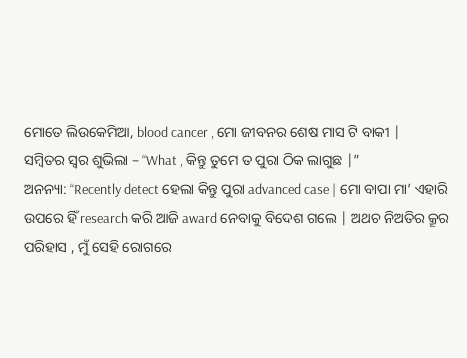ମୋତେ ଲିଉକେମିଆ, blood cancer , ମୋ ଜୀବନର ଶେଷ ମାସ ଟି ବାକୀ |
ସମ୍ବିତର ସ୍ୱର ଶୁଭିଲା – “What , କିନ୍ତୁ ତୁମେ ତ ପୁରା ଠିକ ଲାଗୁଛ |”
ଅନନ୍ୟା: “Recently detect ହେଲା କିନ୍ତୁ ପୁରା advanced case | ମୋ ବାପା ମା’ ଏହାରି ଉପରେ ହିଁ research କରି ଆଜି award ନେବାକୁ ବିଦେଶ ଗଲେ | ଅଥଚ ନିଅତିର କ୍ରୂର ପରିହାସ , ମୁଁ ସେହି ରୋଗରେ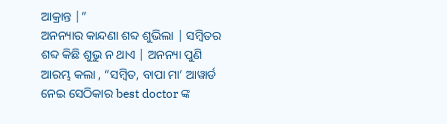ଆକ୍ରାନ୍ତ |”
ଅନନ୍ୟାର କାନ୍ଦଣା ଶବ୍ଦ ଶୁଭିଲା | ସମ୍ବିତର ଶବ୍ଦ କିଛି ଶୁଭୁ ନ ଥାଏ | ଅନନ୍ୟା ପୁଣି ଆରମ୍ଭ କଲା , “ସମ୍ବିତ, ବାପା ମା’ ଆୱାର୍ଡ ନେଇ ସେଠିକାର best doctor ଙ୍କ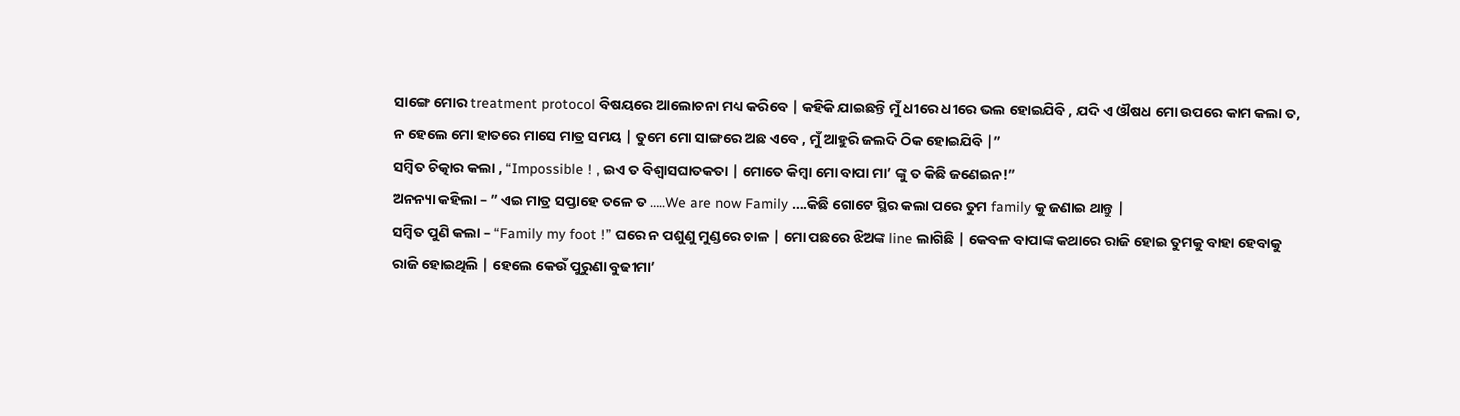ସାଙ୍ଗେ ମୋର treatment protocol ବିଷୟରେ ଆଲୋଚନା ମଧ୍ୟ କରିବେ | କହିକି ଯାଇଛନ୍ତି ମୁଁ ଧୀରେ ଧୀରେ ଭଲ ହୋଇଯିବି , ଯଦି ଏ ଔଷଧ ମୋ ଉପରେ କାମ କଲା ତ, ନ ହେଲେ ମୋ ହାତରେ ମାସେ ମାତ୍ର ସମୟ | ତୁମେ ମୋ ସାଙ୍ଗରେ ଅଛ ଏବେ , ମୁଁ ଆହୁରି ଜଲଦି ଠିକ ହୋଇଯିବି |”
ସମ୍ବିତ ଚିତ୍କାର କଲା , “Impossible ! , ଇଏ ତ ବିଶ୍ୱାସଘାତକତା | ମୋତେ କିମ୍ବା ମୋ ବାପା ମା’ ଙ୍କୁ ତ କିଛି ଜଣେଇନ!”
ଅନନ୍ୟା କହିଲା – ” ଏଇ ମାତ୍ର ସପ୍ତାହେ ତଳେ ତ …..We are now Family ….କିଛି ଗୋଟେ ସ୍ଥିର କଲା ପରେ ତୁମ family କୁ ଜଣାଇ ଥାନ୍ତୁ |
ସମ୍ବିତ ପୁଣି କଲା – “Family my foot !” ଘରେ ନ ପଶୁଣୁ ମୁଣ୍ଡରେ ଚାଳ | ମୋ ପଛରେ ଝିଅଙ୍କ line ଲାଗିଛି | କେବଳ ବାପାଙ୍କ କଥାରେ ରାଜି ହୋଇ ତୁମକୁ ବାହା ହେବାକୁ ରାଜି ହୋଇଥିଲି | ହେଲେ କେଉଁ ପୁରୁଣା ବୁଢୀମା’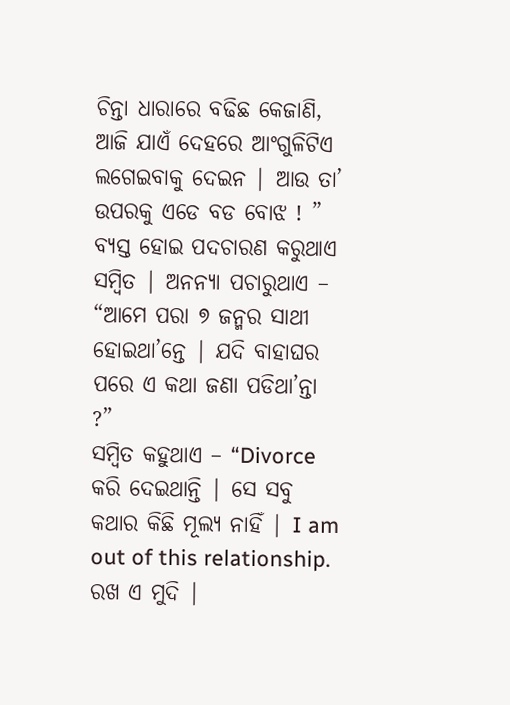ଚିନ୍ତା ଧାରାରେ ବଢିଛ କେଜାଣି, ଆଜି ଯାଏଁ ଦେହରେ ଆଂଗୁଳିଟିଏ ଲଗେଇବାକୁ ଦେଇନ | ଆଉ ତା’ ଉପରକୁ ଏଡେ ବଡ ବୋଝ ! ”
ବ୍ୟସ୍ତ ହୋଇ ପଦଚାରଣ କରୁଥାଏ ସମ୍ବିତ | ଅନନ୍ୟା ପଚାରୁଥାଏ – “ଆମେ ପରା ୭ ଜନ୍ମର ସାଥୀ ହୋଇଥା’ନ୍ତେ | ଯଦି ବାହାଘର ପରେ ଏ କଥା ଜଣା ପଡିଥା’ନ୍ତା ?”
ସମ୍ବିତ କହୁଥାଏ – “Divorce କରି ଦେଇଥାନ୍ତି | ସେ ସବୁ କଥାର କିଛି ମୂଲ୍ୟ ନାହିଁ | I am out of this relationship. ରଖ ଏ ମୁଦି |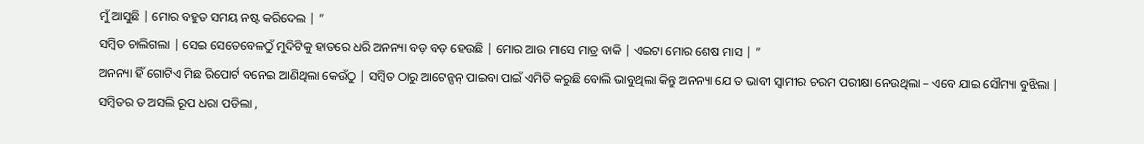ମୁଁ ଆସୁଛି | ମୋର ବହୁତ ସମୟ ନଷ୍ଟ କରିଦେଲ | ”
ସମ୍ବିତ ଚାଲିଗଲା | ସେଇ ସେତେବେଳଠୁଁ ମୁଦିଟିକୁ ହାତରେ ଧରି ଅନନ୍ୟା ବଡ଼ ବଡ଼ ହେଉଛି | ମୋର ଆଉ ମାସେ ମାତ୍ର ବାକି | ଏଇଟା ମୋର ଶେଷ ମାସ | ”
ଅନନ୍ୟା ହିଁ ଗୋଟିଏ ମିଛ ରିପୋର୍ଟ ବନେଇ ଆଣିଥିଲା କେଉଁଠୁ | ସମ୍ବିତ ଠାରୁ ଆଟେନ୍ସନ୍ ପାଇବା ପାଇଁ ଏମିତି କରୁଛି ବୋଲି ଭାବୁଥିଲା କିନ୍ତୁ ଅନନ୍ୟା ଯେ ତ ଭାବୀ ସ୍ୱାମୀର ଚରମ ପରୀକ୍ଷା ନେଉଥିଲା – ଏବେ ଯାଇ ସୌମ୍ୟା ବୁଝିଲା |
ସମ୍ବିତର ତ ଅସଲି ରୂପ ଧରା ପଡିଲା ,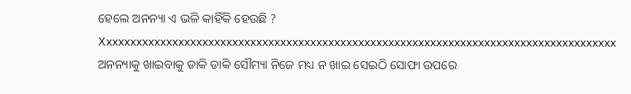ହେଲେ ଅନନ୍ୟା ଏ ଭଳି କାହିଁକି ହେଉଛି ?
Xxxxxxxxxxxxxxxxxxxxxxxxxxxxxxxxxxxxxxxxxxxxxxxxxxxxxxxxxxxxxxxxxxxxxxxxxxxxxxxxxxxxxx
ଅନନ୍ୟାକୁ ଖାଇବାକୁ ଡାକି ଡାକି ସୌମ୍ୟା ନିଜେ ମଧ୍ୟ ନ ଖାଇ ସେଇଠି ସୋଫା ଉପରେ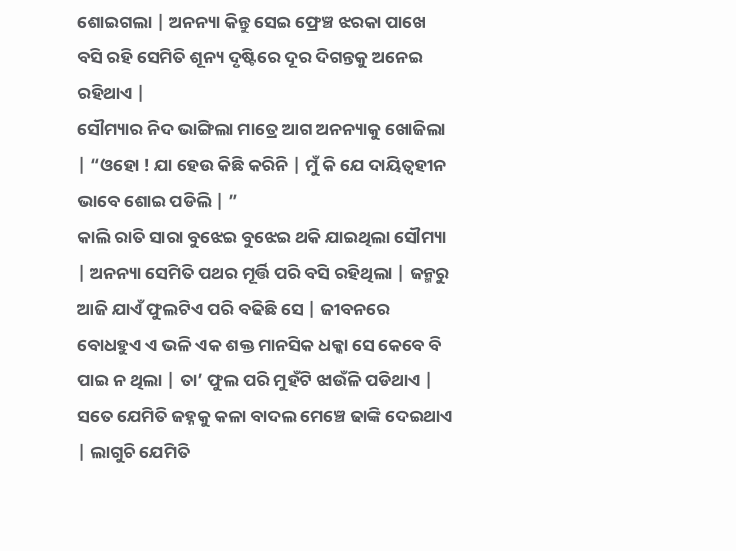ଶୋଇଗଲା | ଅନନ୍ୟା କିନ୍ତୁ ସେଇ ଫ୍ରେଞ୍ଚ ଝରକା ପାଖେ ବସି ରହି ସେମିତି ଶୂନ୍ୟ ଦୃଷ୍ଟିରେ ଦୂର ଦିଗନ୍ତକୁ ଅନେଇ ରହିଥାଏ |
ସୌମ୍ୟାର ନିଦ ଭାଙ୍ଗିଲା ମାତ୍ରେ ଆଗ ଅନନ୍ୟାକୁ ଖୋଜିଲା | “ଓହୋ ! ଯା ହେଉ କିଛି କରିନି | ମୁଁ କି ଯେ ଦାୟିତ୍ୱହୀନ ଭାବେ ଶୋଇ ପଡିଲି | ”
କାଲି ରାତି ସାରା ବୁଝେଇ ବୁଝେଇ ଥକି ଯାଇଥିଲା ସୌମ୍ୟା | ଅନନ୍ୟା ସେମିତି ପଥର ମୂର୍ତ୍ତି ପରି ବସି ରହିଥିଲା | ଜନ୍ମରୁ ଆଜି ଯାଏଁ ଫୁଲଟିଏ ପରି ବଢିଛି ସେ | ଜୀବନରେ ବୋଧହୁଏ ଏ ଭଳି ଏକ ଶକ୍ତ ମାନସିକ ଧକ୍କା ସେ କେବେ ବି ପାଇ ନ ଥିଲା | ତା’ ଫୁଲ ପରି ମୁହଁଟି ଝାଉଁଳି ପଡିଥାଏ | ସତେ ଯେମିତି ଜହ୍ନକୁ କଳା ବାଦଲ ମେଞ୍ଚେ ଢାଙ୍କି ଦେଇଥାଏ | ଲାଗୁଚି ଯେମିତି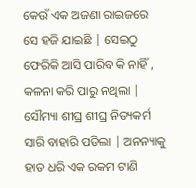କେଉଁ ଏକ ଅଜଣା ରାଇଜରେ ସେ ହଜି ଯାଇଛି | ସେଇଠୁ ଫେରିକି ଆସି ପାରିବ କି ନାହିଁ , କଳନା କରି ପାରୁ ନଥିଲା |
ସୌମ୍ୟା ଶୀଘ୍ର ଶୀଘ୍ର ନିତ୍ୟକର୍ମ ସାରି ବାହାରି ପଡିଲା | ଅନନ୍ୟାକୁ ହାତ ଧରି ଏକ ରକମ ଟାଣି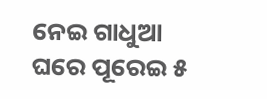ନେଇ ଗାଧୁଆ ଘରେ ପୂରେଇ ୫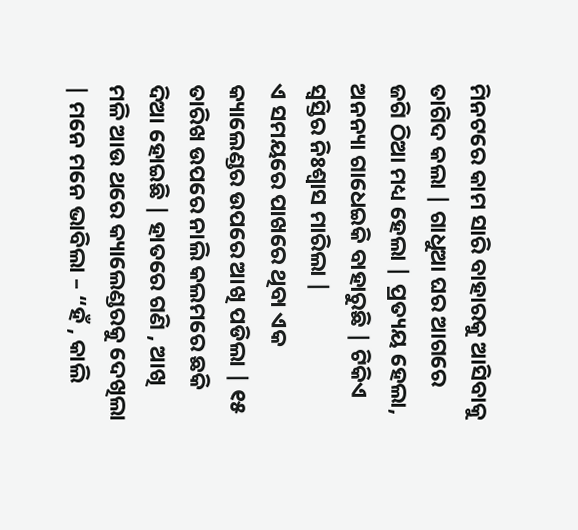ମିନଟରେ କାମ ସାରି ବାହାରକୁ ଆସିବାକୁ ତାଗିଦ କଲା | ଗାଧୁଆ ଘର ଆଗରେ ଜଗି ଠିଆ ମଧ୍ୟ ହେଲା | ପ୍ରତ୍ୟୟ ହେଲା, ଅନନ୍ୟା ଗାଧେଇକି ବାହାରୁଛି | ଟିକିଏ ସ୍ୱସ୍ତିର ନିଃଶ୍ୱାସ ମାରିଲା |
ଏ ସମୟରେ ପାଖରେ ଥିବା ଏକ କ୍ୟାଲେଣ୍ଡର ଉପରେ ଆଖି ପଡିଲା | ୧୫ ତାରିଖ ଉପରେ ନାଲି କଲମରେ ଛକି ଦିଆ ହୋଇଛି | ହାତରେ ଗଣି , ଆଖି ମଳି ଆଉ ଥରେ କ୍ୟାଲେଣ୍ଡରକୁ ଦେଖିଲା | ମନେ ମନେ ଭାବିଲା – “ହଁ , କାଲି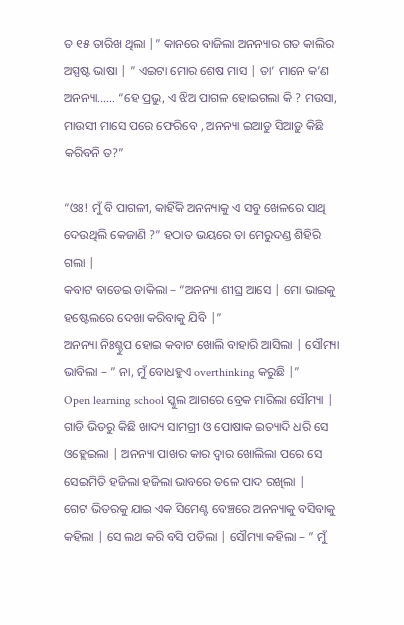ତ ୧୫ ତାରିଖ ଥିଲା |” କାନରେ ବାଜିଲା ଅନନ୍ୟାର ଗତ କାଲିର ଅସ୍ପଷ୍ଟ ଭାଷା | ” ଏଇଟା ମୋର ଶେଷ ମାସ | ତା’ ମାନେ କ’ଣ ଅନନ୍ୟା…… “ହେ ପ୍ରଭୁ, ଏ ଝିଅ ପାଗଳ ହୋଇଗଲା କି ? ମଉସା, ମାଉସୀ ମାସେ ପରେ ଫେରିବେ , ଅନନ୍ୟା ଇଆଡୁ ସିଆଡ଼ୁ କିଛି କରିବନି ତ?”

“ଓଃ! ମୁଁ ବି ପାଗଳୀ, କାହିଁକି ଅନନ୍ୟାକୁ ଏ ସବୁ ଖେଳରେ ସାଥି ଦେଉଥିଲି କେଜାଣି ?” ହଠାତ ଭୟରେ ତା ମେରୁଦଣ୍ଡ ଶିହିରି ଗଲା |
କବାଟ ବାଡେଇ ଡାକିଲା – “ଅନନ୍ୟା ଶୀଘ୍ର ଆସେ | ମୋ ଭାଇକୁ ହଷ୍ଟେଲରେ ଦେଖା କରିବାକୁ ଯିବି |”
ଅନନ୍ୟା ନିଃଶ୍ଚୁପ ହୋଇ କବାଟ ଖୋଲି ବାହାରି ଆସିଲା | ସୌମ୍ୟା ଭାବିଲା – ” ନା, ମୁଁ ବୋଧହୁଏ overthinking କରୁଛି |”
Open learning school ସ୍କୁଲ ଆଗରେ ବ୍ରେକ ମାରିଲା ସୌମ୍ୟା | ଗାଡି ଭିତରୁ କିଛି ଖାଦ୍ୟ ସାମଗ୍ରୀ ଓ ପୋଷାକ ଇତ୍ୟାଦି ଧରି ସେ ଓହ୍ଲେଇଲା | ଅନନ୍ୟା ପାଖର କାର ଦ୍ୱାର ଖୋଲିଲା ପରେ ସେ ସେଇମିତି ହଜିଲା ହଜିଲା ଭାବରେ ତଳେ ପାଦ ରଖିଲା |
ଗେଟ ଭିତରକୁ ଯାଇ ଏକ ସିମେଣ୍ଟ ବେଞ୍ଚରେ ଅନନ୍ୟାକୁ ବସିବାକୁ କହିଲା | ସେ ଲଥ କରି ବସି ପଡିଲା | ସୌମ୍ୟା କହିଲା – ” ମୁଁ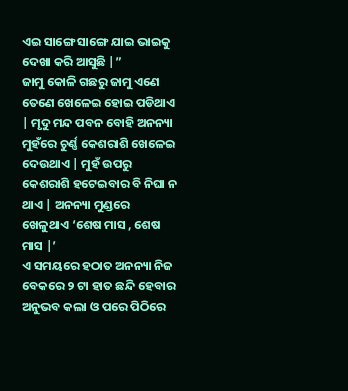ଏଇ ସାଙ୍ଗେ ସାଙ୍ଗେ ଯାଇ ଭାଇକୁ ଦେଖା କରି ଆସୁଛି |”
ଜାମୁ କୋଳି ଗଛରୁ ଜାମୁ ଏଣେ ତେଣେ ଖେଳେଇ ହୋଇ ପଡିଥାଏ | ମୃଦୁ ମନ୍ଦ ପବନ ବୋହି ଅନନ୍ୟା ମୁହଁରେ ଚୁର୍ଣ୍ଣ କେଶରାଶି ଖେଳେଇ ଦେଉଥାଏ | ମୁହଁ ଉପରୁ କେଶରାଶି ହଟେଇବାର ବି ନିଘା ନ ଥାଏ | ଅନନ୍ୟା ମୁଣ୍ଡରେ ଖେଳୁଥାଏ ‘ଶେଷ ମାସ , ଶେଷ ମାସ |’
ଏ ସମୟରେ ହଠାତ ଅନନ୍ୟା ନିଜ ବେକରେ ୨ ଟା ହାତ ଛନ୍ଦି ହେବାର ଅନୁଭବ କଲା ଓ ପରେ ପିଠିରେ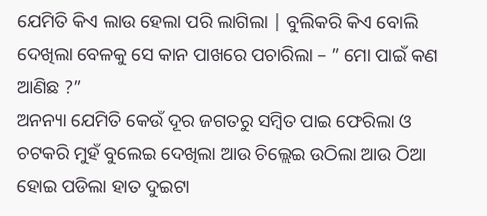ଯେମିତି କିଏ ଲାଉ ହେଲା ପରି ଲାଗିଲା | ବୁଲିକରି କିଏ ବୋଲି ଦେଖିଲା ବେଳକୁ ସେ କାନ ପାଖରେ ପଚାରିଲା – ” ମୋ ପାଇଁ କଣ ଆଣିଛ ?”
ଅନନ୍ୟା ଯେମିତି କେଉଁ ଦୂର ଜଗତରୁ ସମ୍ବିତ ପାଇ ଫେରିଲା ଓ ଚଟକରି ମୁହଁ ବୁଲେଇ ଦେଖିଲା ଆଉ ଚିଲ୍ଲେଇ ଉଠିଲା ଆଉ ଠିଆ ହୋଇ ପଡିଲା ହାତ ଦୁଇଟା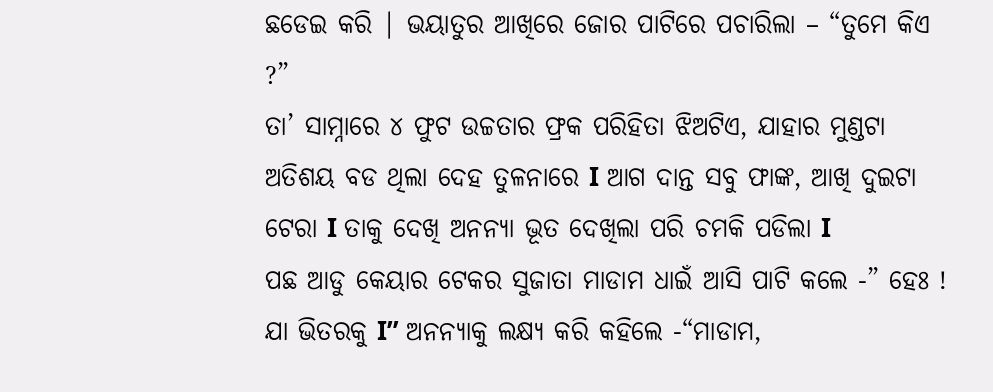ଛଡେଇ କରି | ଭୟାତୁର ଆଖିରେ ଜୋର ପାଟିରେ ପଚାରିଲା – “ତୁମେ କିଏ ?”
ତା’ ସାମ୍ନାରେ ୪ ଫୁଟ ଉଚ୍ଚତାର ଫ୍ରକ ପରିହିତା ଝିଅଟିଏ, ଯାହାର ମୁଣ୍ଡଟା ଅତିଶୟ ବଡ ଥିଲା ଦେହ ତୁଳନାରେ I ଆଗ ଦାନ୍ତ ସବୁ ଫାଙ୍କ, ଆଖି ଦୁଇଟା ଟେରା I ତାକୁ ଦେଖି ଅନନ୍ୟା ଭୂତ ଦେଖିଲା ପରି ଚମକି ପଡିଲା I
ପଛ ଆଡୁ କେୟାର ଟେକର ସୁଜାତା ମାଡାମ ଧାଇଁ ଆସି ପାଟି କଲେ -” ହେଃ ! ଯା ଭିତରକୁ I” ଅନନ୍ୟାକୁ ଲକ୍ଷ୍ୟ କରି କହିଲେ -“ମାଡାମ,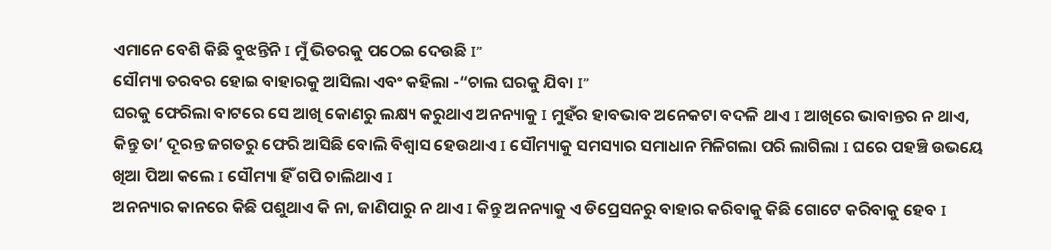ଏମାନେ ବେଶି କିଛି ବୁଝନ୍ତିନି I ମୁଁ ଭିତରକୁ ପଠେଇ ଦେଉଛି I”
ସୌମ୍ୟା ତରବର ହୋଇ ବାହାରକୁ ଆସିଲା ଏବଂ କହିଲା -“ଚାଲ ଘରକୁ ଯିବା I”
ଘରକୁ ଫେରିଲା ବାଟରେ ସେ ଆଖି କୋଣରୁ ଲକ୍ଷ୍ୟ କରୁଥାଏ ଅନନ୍ୟାକୁ I ମୁହଁର ହାବଭାବ ଅନେକଟା ବଦଳି ଥାଏ I ଆଖିରେ ଭାବାନ୍ତର ନ ଥାଏ, କିନ୍ତୁ ତା’ ଦୂରନ୍ତ ଜଗତରୁ ଫେରି ଆସିଛି ବୋଲି ବିଶ୍ୱାସ ହେଉଥାଏ I ସୌମ୍ୟାକୁ ସମସ୍ୟାର ସମାଧାନ ମିଳିଗଲା ପରି ଲାଗିଲା I ଘରେ ପହଞ୍ଚି ଉଭୟେ ଖିଆ ପିଆ କଲେ I ସୌମ୍ୟା ହିଁ ଗପି ଚାଲିଥାଏ I
ଅନନ୍ୟାର କାନରେ କିଛି ପଶୁଥାଏ କି ନା, ଜାଣିପାରୁ ନ ଥାଏ I କିନ୍ତୁ ଅନନ୍ୟାକୁ ଏ ଡିପ୍ରେସନରୁ ବାହାର କରିବାକୁ କିଛି ଗୋଟେ କରିବାକୁ ହେବ I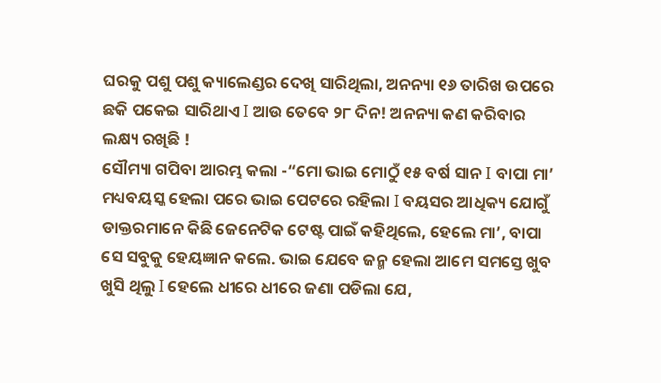ଘରକୁ ପଶୁ ପଶୁ କ୍ୟାଲେଣ୍ଡର ଦେଖି ସାରିଥିଲା, ଅନନ୍ୟା ୧୬ ତାରିଖ ଉପରେ ଛକି ପକେଇ ସାରିଥାଏ I ଆଉ ତେବେ ୨୮ ଦିନ! ଅନନ୍ୟା କଣ କରିବାର ଲକ୍ଷ୍ୟ ରଖିଛି !
ସୌମ୍ୟା ଗପିବା ଆରମ୍ଭ କଲା -“ମୋ ଭାଇ ମୋଠୁଁ ୧୫ ବର୍ଷ ସାନ І ବାପା ମା’ ମଧ୍ୟବୟସ୍କ ହେଲା ପରେ ଭାଇ ପେଟରେ ରହିଲା I ବୟସର ଆଧିକ୍ୟ ଯୋଗୁଁ ଡାକ୍ତରମାନେ କିଛି ଜେନେଟିକ ଟେଷ୍ଟ ପାଇଁ କହିଥିଲେ, ହେଲେ ମା’, ବାପା ସେ ସବୁକୁ ହେୟଜ୍ଞାନ କଲେ. ଭାଇ ଯେବେ ଜନ୍ମ ହେଲା ଆମେ ସମସ୍ତେ ଖୁବ ଖୁସି ଥିଲୁ I ହେଲେ ଧୀରେ ଧୀରେ ଜଣା ପଡିଲା ଯେ,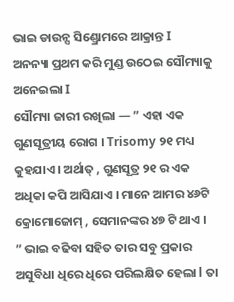ଭାଇ ଡାଉନ୍ସ ସିଣ୍ଡ୍ରୋମରେ ଆକ୍ରାନ୍ତ I
ଅନନ୍ୟା ପ୍ରଥମ କରି ମୁଣ୍ଡ ଉଠେଇ ସୌମ୍ୟାକୁ ଅନେଇଲା I
ସୌମ୍ୟା ଜାରୀ ରଖିଲା — ” ଏହା ଏକ ଗୁଣସୂତ୍ରୀୟ ରୋଗ । Trisomy ୨୧ ମଧ୍ୟ କୁହଯାଏ । ଅର୍ଥାତ୍ , ଗୁଣସୂତ୍ର ୨୧ ର ଏକ ଅଧିକା କପି ଆସିଯାଏ । ମାନେ ଆମର ୪୬ଟି କ୍ରୋମୋଜୋମ୍ , ସେମାନଙ୍କର ୪୭ ଟି ଥାଏ ।
” ଭାଇ ବଢିବା ସହିତ ତାର ସବୁ ପ୍ରକାର ଅସୁବିଧା ଧିରେ ଧିରେ ପରିଲକ୍ଷିତ ହେଲା l ତା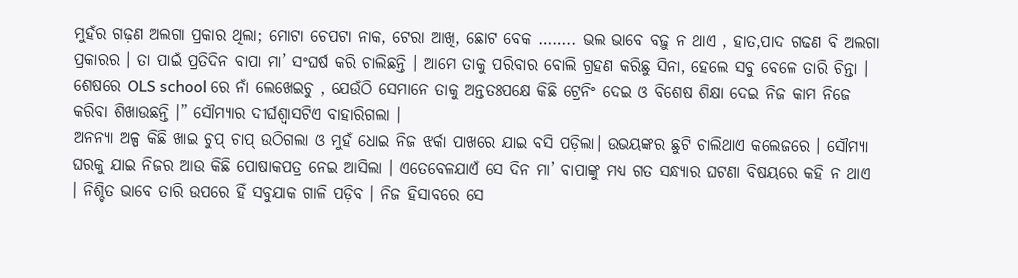ମୁହଁର ଗଢ଼ଣ ଅଲଗା ପ୍ରକାର ଥିଲା; ମୋଟା ଚେପଟା ନାକ, ଟେରା ଆଖି, ଛୋଟ ବେକ …….. ଭଲ ଭାବେ ବଢ଼ୁ ନ ଥାଏ , ହାତ,ପାଦ ଗଢଣ ବି ଅଲଗା ପ୍ରକାରର । ତା ପାଇଁ ପ୍ରତିଦିନ ବାପା ମା’ ସଂଘର୍ଷ କରି ଚାଲିଛନ୍ତି । ଆମେ ତାକୁ ପରିବାର ବୋଲି ଗ୍ରହଣ କରିଛୁ ସିନା, ହେଲେ ସବୁ ବେଳେ ତାରି ଚିନ୍ତା । ଶେଷରେ OLS school ରେ ନାଁ ଲେଖେଇଚୁ , ଯେଉଁଠି ସେମାନେ ତାକୁ ଅନ୍ତତଃପକ୍ଷେ କିଛି ଟ୍ରେନିଂ ଦେଇ ଓ ବିଶେଷ ଶିକ୍ଷା ଦେଇ ନିଜ କାମ ନିଜେ କରିବା ଶିଖାଉଛନ୍ତି ।” ସୌମ୍ୟାର ଦୀର୍ଘଶ୍ଵାସଟିଏ ବାହାରିଗଲା ।
ଅନନ୍ୟା ଅଳ୍ପ କିଛି ଖାଇ ଚୁପ୍ ଚାପ୍ ଉଠିଗଲା ଓ ମୁହଁ ଧୋଇ ନିଜ ଝର୍କା ପାଖରେ ଯାଇ ବସି ପଡ଼ିଲା। ଉଭୟଙ୍କର ଛୁଟି ଚାଲିଥାଏ କଲେଜରେ । ସୌମ୍ୟା ଘରକୁ ଯାଇ ନିଜର ଆଉ କିଛି ପୋଷାକପତ୍ର ନେଇ ଆସିଲା । ଏତେବେଳଯାଏଁ ସେ ଦିନ ମା’ ବାପାଙ୍କୁ ମଧ୍ୟ ଗତ ସନ୍ଧ୍ୟାର ଘଟଣା ବିଷୟରେ କହି ନ ଥାଏ । ନିଶ୍ଚିତ ଭାବେ ତାରି ଉପରେ ହିଁ ସବୁଯାକ ଗାଳି ପଡ଼ିବ । ନିଜ ହିସାବରେ ସେ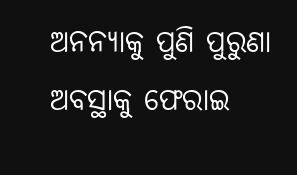ଅନନ୍ୟାକୁ ପୁଣି ପୁରୁଣା ଅବସ୍ଥାକୁ ଫେରାଇ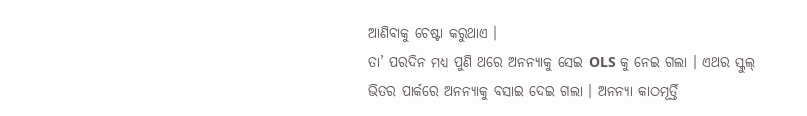ଆଣିବାକୁ ଚେଷ୍ଟା କରୁଥାଏ ।
ତା’ ପରଦିନ ମଧ୍ୟ ପୁଣି ଥରେ ଅନନ୍ୟାକୁ ସେଇ OLS କୁ ନେଇ ଗଲା । ଏଥର ସ୍କୁଲ୍ ଭିତର ପାର୍କରେ ଅନନ୍ୟାକୁ ବସାଇ ଦେଇ ଗଲା । ଅନନ୍ୟା କାଠମୂର୍ତ୍ତି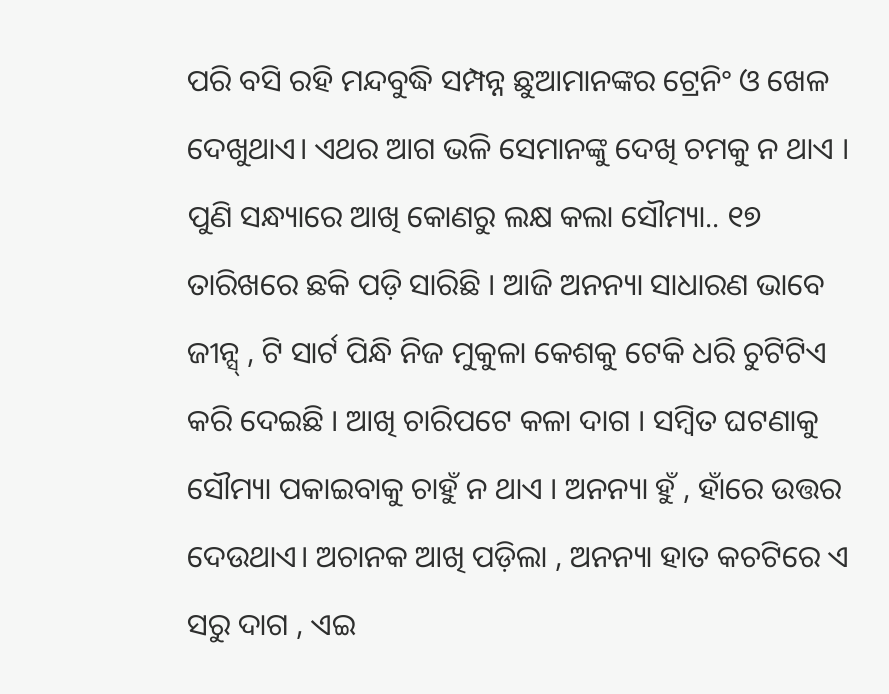ପରି ବସି ରହି ମନ୍ଦବୁଦ୍ଧି ସମ୍ପନ୍ନ ଛୁଆମାନଙ୍କର ଟ୍ରେନିଂ ଓ ଖେଳ ଦେଖୁଥାଏ। ଏଥର ଆଗ ଭଳି ସେମାନଙ୍କୁ ଦେଖି ଚମକୁ ନ ଥାଏ ।
ପୁଣି ସନ୍ଧ୍ୟାରେ ଆଖି କୋଣରୁ ଲକ୍ଷ କଲା ସୌମ୍ୟା.. ୧୭ ତାରିଖରେ ଛକି ପଡ଼ି ସାରିଛି । ଆଜି ଅନନ୍ୟା ସାଧାରଣ ଭାବେ ଜୀନ୍ସ୍ , ଟି ସାର୍ଟ ପିନ୍ଧି ନିଜ ମୁକୁଳା କେଶକୁ ଟେକି ଧରି ଚୁଟିଟିଏ କରି ଦେଇଛି । ଆଖି ଚାରିପଟେ କଳା ଦାଗ । ସମ୍ବିତ ଘଟଣାକୁ ସୌମ୍ୟା ପକାଇବାକୁ ଚାହୁଁ ନ ଥାଏ । ଅନନ୍ୟା ହୁଁ , ହାଁରେ ଉତ୍ତର ଦେଉଥାଏ। ଅଚାନକ ଆଖି ପଡ଼ିଲା , ଅନନ୍ୟା ହାତ କଚଟିରେ ଏ ସରୁ ଦାଗ , ଏଇ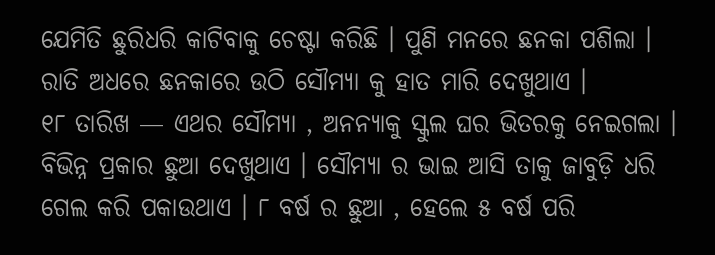ଯେମିତି ଛୁରିଧରି କାଟିବାକୁ ଚେଷ୍ଟା କରିଛି । ପୁଣି ମନରେ ଛନକା ପଶିଲା । ରାତି ଅଧରେ ଛନକାରେ ଉଠି ସୌମ୍ୟା କୁ ହାତ ମାରି ଦେଖୁଥାଏ ।
୧୮ ତାରିଖ — ଏଥର ସୌମ୍ୟା , ଅନନ୍ୟାକୁ ସ୍କୁଲ ଘର ଭିତରକୁ ନେଇଗଲା । ବିଭିନ୍ନ ପ୍ରକାର ଛୁଆ ଦେଖୁଥାଏ । ସୌମ୍ୟା ର ଭାଇ ଆସି ତାକୁ ଜାବୁଡ଼ି ଧରି ଗେଲ କରି ପକାଉଥାଏ । ୮ ବର୍ଷ ର ଛୁଆ , ହେଲେ ୫ ବର୍ଷ ପରି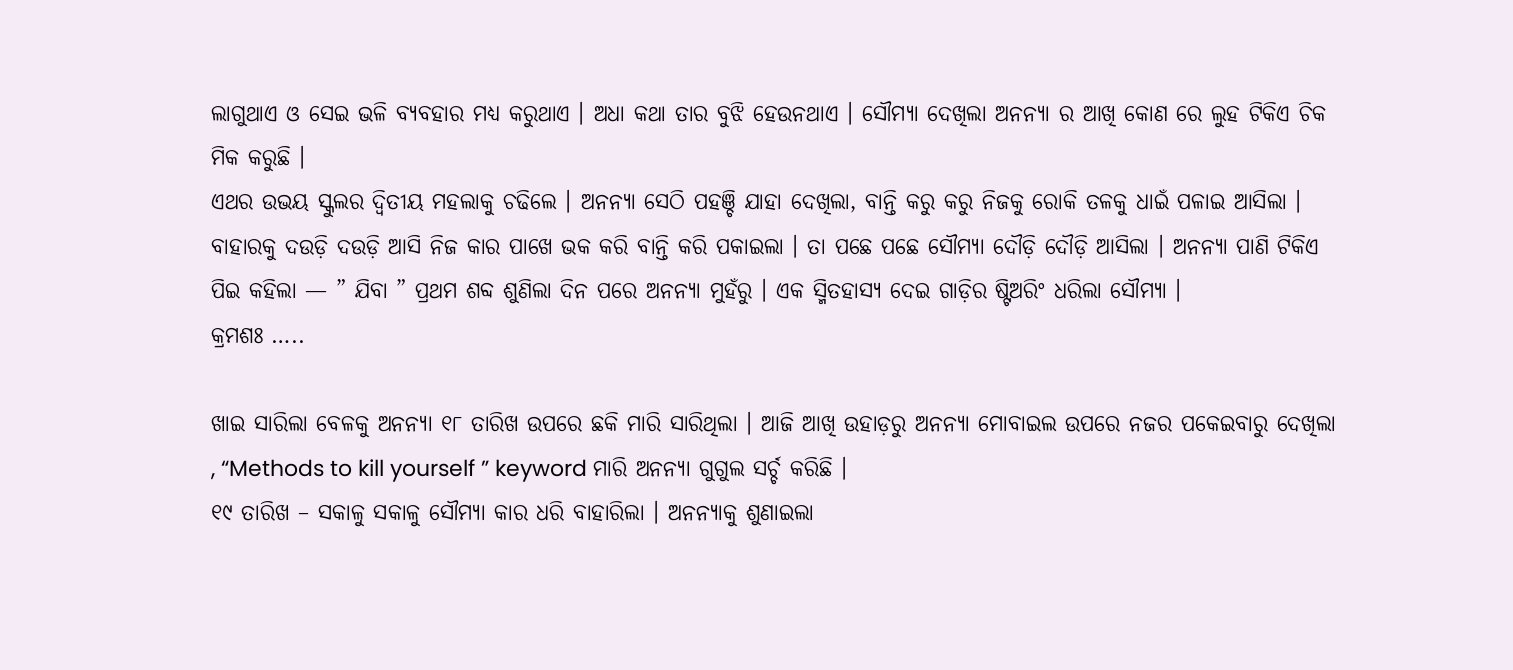ଲାଗୁଥାଏ ଓ ସେଇ ଭଳି ବ୍ୟବହାର ମଧ୍ୟ କରୁଥାଏ । ଅଧା କଥା ତାର ବୁଝି ହେଉନଥାଏ । ସୌମ୍ୟା ଦେଖିଲା ଅନନ୍ୟା ର ଆଖି କୋଣ ରେ ଲୁହ ଟିକିଏ ଚିକ ମିକ କରୁଛି ।
ଏଥର ଉଭୟ ସ୍କୁଲର ଦ୍ୱିତୀୟ ମହଲାକୁ ଚଢିଲେ । ଅନନ୍ୟା ସେଠି ପହଞ୍ଚି ଯାହା ଦେଖିଲା, ବାନ୍ତି କରୁ କରୁ ନିଜକୁ ରୋକି ତଳକୁ ଧାଇଁ ପଳାଇ ଆସିଲା । ବାହାରକୁ ଦଉଡ଼ି ଦଉଡ଼ି ଆସି ନିଜ କାର ପାଖେ ଭକ କରି ବାନ୍ତି କରି ପକାଇଲା । ତା ପଛେ ପଛେ ସୌମ୍ୟା ଦୌଡ଼ି ଦୌଡ଼ି ଆସିଲା । ଅନନ୍ୟା ପାଣି ଟିକିଏ ପିଇ କହିଲା — ” ଯିବା ” ପ୍ରଥମ ଶବ୍ଦ ଶୁଣିଲା ଦିନ ପରେ ଅନନ୍ୟା ମୁହଁରୁ । ଏକ ସ୍ମିତହାସ୍ୟ ଦେଇ ଗାଡ଼ିର ଷ୍ଟିଅରିଂ ଧରିଲା ସୌମ୍ୟା ।
କ୍ରମଶଃ …..

ଖାଇ ସାରିଲା ବେଳକୁ ଅନନ୍ୟା ୧୮ ତାରିଖ ଉପରେ ଛକି ମାରି ସାରିଥିଲା । ଆଜି ଆଖି ଉହାଡ଼ରୁ ଅନନ୍ୟା ମୋବାଇଲ ଉପରେ ନଜର ପକେଇବାରୁ ଦେଖିଲା , “Methods to kill yourself ” keyword ମାରି ଅନନ୍ୟା ଗୁଗୁଲ ସର୍ଚ୍ଚ କରିଛି ।
୧୯ ତାରିଖ – ସକାଳୁ ସକାଳୁ ସୌମ୍ୟା କାର ଧରି ବାହାରିଲା । ଅନନ୍ୟାକୁ ଶୁଣାଇଲା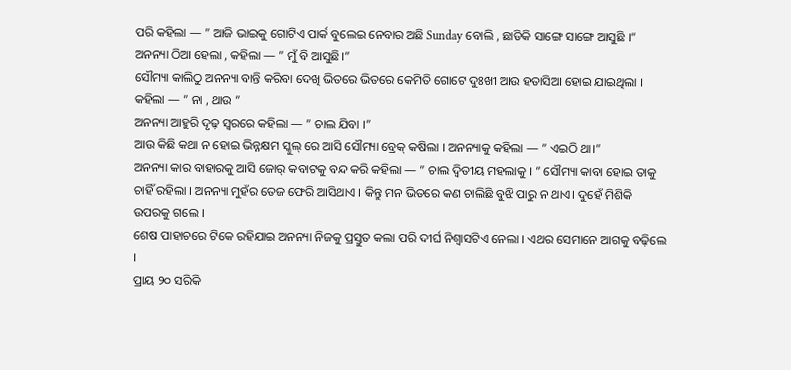ପରି କହିଲା — ” ଆଜି ଭାଇକୁ ଗୋଟିଏ ପାର୍କ ବୁଲେଇ ନେବାର ଅଛି Sunday ବୋଲି , ଛାଡିକି ସାଙ୍ଗେ ସାଙ୍ଗେ ଆସୁଛି ।“
ଅନନ୍ୟା ଠିଆ ହେଲା , କହିଲା — ” ମୁଁ ବି ଆସୁଛି।”
ସୌମ୍ୟା କାଲିଠୁ ଅନନ୍ୟା ବାନ୍ତି କରିବା ଦେଖି ଭିତରେ ଭିତରେ କେମିତି ଗୋଟେ ଦୁଃଖୀ ଆଉ ହତାସିଆ ହୋଇ ଯାଇଥିଲା । କହିଲା — ” ନା , ଥାଉ ”
ଅନନ୍ୟା ଆହୁରି ଦୃଢ଼ ସ୍ୱରରେ କହିଲା — ” ଚାଲ ଯିବା ।”
ଆଉ କିଛି କଥା ନ ହୋଇ ଭିନ୍ନକ୍ଷମ ସ୍କୁଲ୍ ରେ ଆସି ସୌମ୍ୟା ବ୍ରେକ୍ କଷିଲା । ଅନନ୍ୟାକୁ କହିଲା — ” ଏଇଠି ଥା।”
ଅନନ୍ୟା କାର ବାହାରକୁ ଆସି ଜୋର୍ କବାଟକୁ ବନ୍ଦ କରି କହିଲା — ” ଚାଲ ଦ୍ୱିତୀୟ ମହଲାକୁ । ” ସୌମ୍ୟା କାବା ହୋଇ ତାକୁ ଚାହିଁ ରହିଲା । ଅନନ୍ୟା ମୁହଁର ତେଜ ଫେରି ଆସିଥାଏ । କିନ୍ତୁ ମନ ଭିତରେ କଣ ଚାଲିଛି ବୁଝି ପାରୁ ନ ଥାଏ। ଦୁହେଁ ମିଶିକି ଉପରକୁ ଗଲେ ।
ଶେଷ ପାହାଚରେ ଟିକେ ରହିଯାଇ ଅନନ୍ୟା ନିଜକୁ ପ୍ରସ୍ତୁତ କଲା ପରି ଦୀର୍ଘ ନିଶ୍ୱାସଟିଏ ନେଲା । ଏଥର ସେମାନେ ଆଗକୁ ବଢ଼ିଲେ ।
ପ୍ରାୟ ୨୦ ସରିକି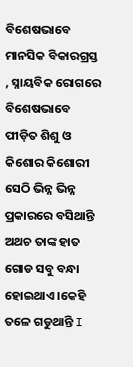ବିଶେଷଭାବେ ମାନସିକ ବିକାରଗ୍ରସ୍ତ , ସ୍ନାୟବିକ ରୋଗରେ ବିଶେଷଭାବେ ପୀଡ଼ିତ ଶିଶୁ ଓ କିଶୋର କିଶୋରୀ ସେଠି ଭିନ୍ନ ଭିନ୍ନ ପ୍ରକାରରେ ବସିଥାନ୍ତି ଅଥଚ ତାଙ୍କ ହାତ ଗୋଡ ସବୁ ବନ୍ଧା ହୋଇଥାଏ ।କେହି ତଳେ ଗଡୁଥାନ୍ତି I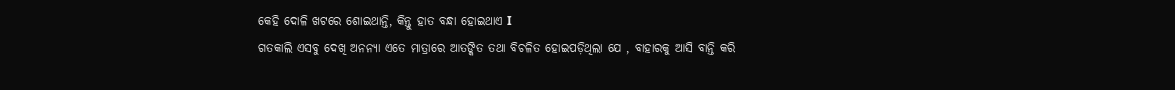କେହି ଦୋଳି ଖଟରେ ଶୋଇଥାନ୍ତି, କିନ୍ତୁ ହାତ ବନ୍ଧା ହୋଇଥାଏ I
ଗତକାଲି ଏସବୁ ଦେଖି ଅନନ୍ୟା ଏତେ ମାତ୍ରାରେ ଆତଙ୍କିତ ତଥା ବିଚଳିତ ହୋଇପଡ଼ିଥିଲା ଯେ , ବାହାରକୁ ଆସି ବାନ୍ତି କରି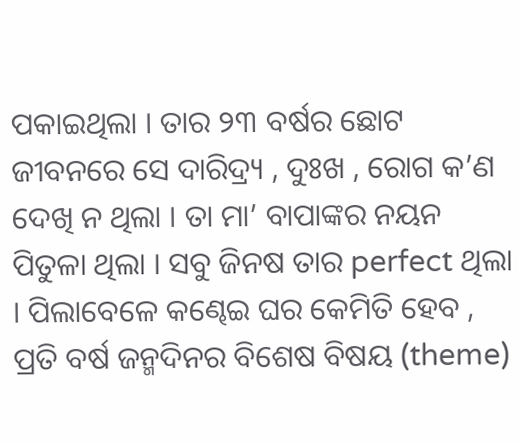ପକାଇଥିଲା । ତାର ୨୩ ବର୍ଷର ଛୋଟ ଜୀବନରେ ସେ ଦାରିଦ୍ର୍ୟ , ଦୁଃଖ , ରୋଗ କ’ଣ ଦେଖି ନ ଥିଲା । ତା ମା’ ବାପାଙ୍କର ନୟନ ପିତୁଳା ଥିଲା । ସବୁ ଜିନଷ ତାର perfect ଥିଲା । ପିଲାବେଳେ କଣ୍ଢେଇ ଘର କେମିତି ହେବ , ପ୍ରତି ବର୍ଷ ଜନ୍ମଦିନର ବିଶେଷ ବିଷୟ (theme)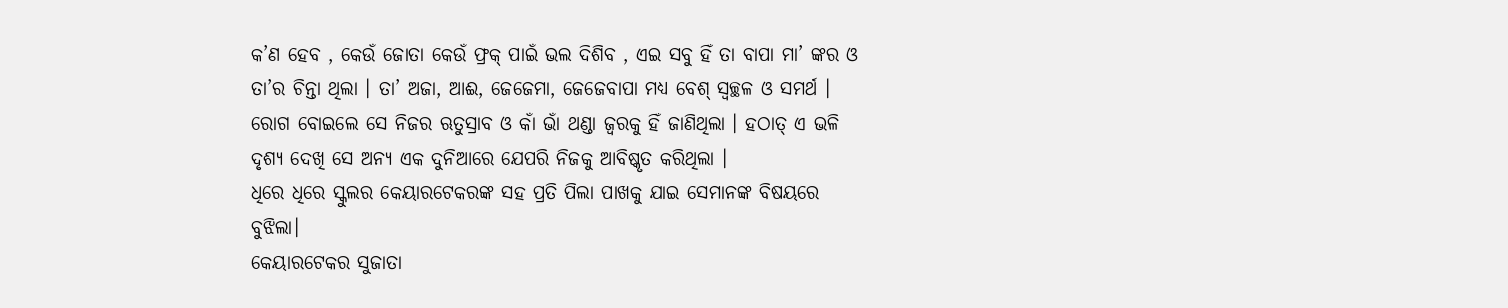କ’ଣ ହେବ , କେଉଁ ଜୋତା କେଉଁ ଫ୍ରକ୍ ପାଇଁ ଭଲ ଦିଶିବ , ଏଇ ସବୁ ହିଁ ତା ବାପା ମା’ ଙ୍କର ଓ ତା’ର ଚିନ୍ତା ଥିଲା । ତା’ ଅଜା, ଆଈ, ଜେଜେମା, ଜେଜେବାପା ମଧ୍ୟ ବେଶ୍ ସ୍ୱଚ୍ଛଳ ଓ ସମର୍ଥ । ରୋଗ ବୋଇଲେ ସେ ନିଜର ଋତୁସ୍ରାବ ଓ କାଁ ଭାଁ ଥଣ୍ଡା ଜ୍ଵରକୁ ହିଁ ଜାଣିଥିଲା । ହଠାତ୍ ଏ ଭଳି ଦୃଶ୍ୟ ଦେଖି ସେ ଅନ୍ୟ ଏକ ଦୁନିଆରେ ଯେପରି ନିଜକୁ ଆବିଷ୍କୃତ କରିଥିଲା ।
ଧିରେ ଧିରେ ସ୍କୁଲର କେୟାରଟେକରଙ୍କ ସହ ପ୍ରତି ପିଲା ପାଖକୁ ଯାଇ ସେମାନଙ୍କ ବିଷୟରେ ବୁଝିଲା।
କେୟାରଟେକର ସୁଜାତା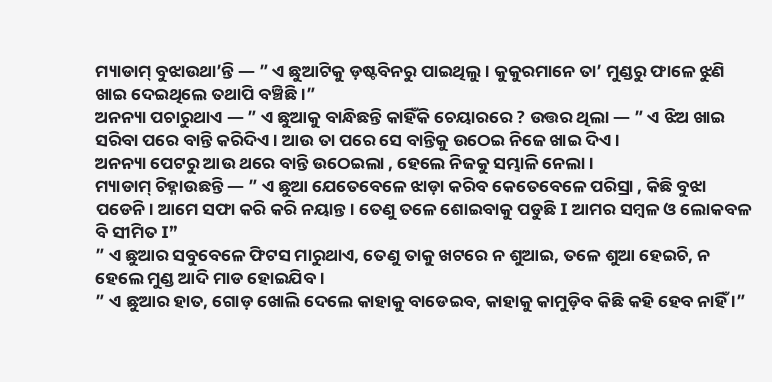ମ୍ୟାଡାମ୍ ବୁଝାଉଥା’ନ୍ତି — ” ଏ ଛୁଆଟିକୁ ଡ଼ଷ୍ଟବିନରୁ ପାଇଥିଲୁ । କୁକୁରମାନେ ତା’ ମୁଣ୍ଡରୁ ଫାଳେ ଝୁଣି ଖାଇ ଦେଇଥିଲେ ତଥାପି ବଞ୍ଚିଛି ।”
ଅନନ୍ୟା ପଚାରୁଥାଏ — ” ଏ ଛୁଆକୁ ବାନ୍ଧିଛନ୍ତି କାହିଁକି ଚେୟାରରେ ? ଉତ୍ତର ଥିଲା — ” ଏ ଝିଅ ଖାଇ ସରିବା ପରେ ବାନ୍ତି କରିଦିଏ । ଆଉ ତା ପରେ ସେ ବାନ୍ତିକୁ ଉଠେଇ ନିଜେ ଖାଇ ଦିଏ ।
ଅନନ୍ୟା ପେଟରୁ ଆଉ ଥରେ ବାନ୍ତି ଉଠେଇଲା , ହେଲେ ନିଜକୁ ସମ୍ଭାଳି ନେଲା ।
ମ୍ୟାଡାମ୍ ଚିହ୍ନାଉଛନ୍ତି — ” ଏ ଛୁଆ ଯେତେବେଳେ ଝାଡ଼ା କରିବ କେତେବେଳେ ପରିସ୍ରା , କିଛି ବୁଝା ପଡେନି। ଆମେ ସଫା କରି କରି ନୟାନ୍ତ । ତେଣୁ ତଳେ ଶୋଇବାକୁ ପଡୁଛି I ଆମର ସମ୍ବଳ ଓ ଲୋକବଳ ବି ସୀମିତ I”
” ଏ ଛୁଆର ସବୁବେଳେ ଫିଟସ ମାରୁଥାଏ, ତେଣୁ ତାକୁ ଖଟରେ ନ ଶୁଆଇ, ତଳେ ଶୁଆ ହେଇଚି, ନ ହେଲେ ମୁଣ୍ଡ ଆଦି ମାଡ ହୋଇଯିବ ।
” ଏ ଛୁଆର ହାତ, ଗୋଡ଼ ଖୋଲି ଦେଲେ କାହାକୁ ବାଡେଇବ, କାହାକୁ କାମୁଡ଼ିବ କିଛି କହି ହେବ ନାହିଁ ।”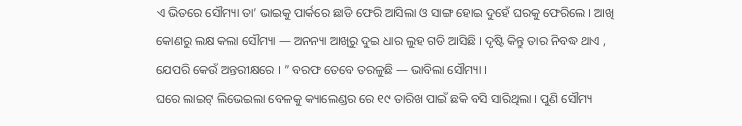ଏ ଭିତରେ ସୌମ୍ୟା ତା’ ଭାଇକୁ ପାର୍କରେ ଛାଡି ଫେରି ଆସିଲା ଓ ସାଙ୍ଗ ହୋଇ ଦୁହେଁ ଘରକୁ ଫେରିଲେ । ଆଖି କୋଣରୁ ଲକ୍ଷ କଲା ସୌମ୍ୟା — ଅନନ୍ୟା ଆଖିରୁ ଦୁଇ ଧାର ଲୁହ ଗଡି ଆସିଛି । ଦୃଷ୍ଟି କିନ୍ତୁ ତାର ନିବଦ୍ଧ ଥାଏ , ଯେପରି କେଉଁ ଅନ୍ତରୀକ୍ଷରେ । ” ବରଫ ତେବେ ତରଳୁଛି — ଭାବିଲା ସୌମ୍ୟା ।
ଘରେ ଲାଇଟ୍ ଲିଭେଇଲା ବେଳକୁ କ୍ୟାଲେଣ୍ଡର ରେ ୧୯ ତାରିଖ ପାଇଁ ଛକି ବସି ସାରିଥିଲା । ପୁଣି ସୌମ୍ୟ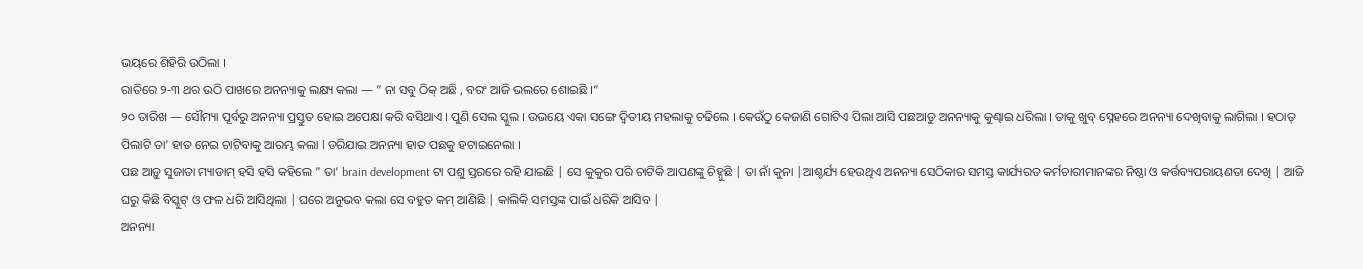ଭୟରେ ଶିହିରି ଉଠିଲା ।
ରାତିରେ ୨-୩ ଥର ଉଠି ପାଖରେ ଅନନ୍ୟାକୁ ଲକ୍ଷ୍ୟ କଲା — ” ନା ସବୁ ଠିକ୍ ଅଛି , ବରଂ ଆଜି ଭଲରେ ଶୋଇଛି ।”
୨୦ ତାରିଖ — ସୌମ୍ୟା ପୂର୍ବରୁ ଅନନ୍ୟା ପ୍ରସ୍ତୁତ ହୋଇ ଅପେକ୍ଷା କରି ବସିଥାଏ । ପୁଣି ସେଲ ସ୍କୁଲ । ଉଭୟେ ଏକା ସଙ୍ଗେ ଦ୍ୱିତୀୟ ମହଲାକୁ ଚଢିଲେ । କେଉଁଠୁ କେଜାଣି ଗୋଟିଏ ପିଲା ଆସି ପଛଆଡୁ ଅନନ୍ୟାକୁ କୁଣ୍ଢାଇ ଧରିଲା । ତାକୁ ଖୁବ୍ ସ୍ନେହରେ ଅନନ୍ୟା ଦେଖିବାକୁ ଲାଗିଲା । ହଠାତ୍ ପିଲାଟି ତା’ ହାତ ନେଇ ଚାଟିବାକୁ ଆରମ୍ଭ କଲା l ଡରିଯାଇ ଅନନ୍ୟା ହାତ ପଛକୁ ହଟାଇନେଲା ।
ପଛ ଆଡ଼ୁ ସୁଜାତା ମ୍ୟାଡାମ୍ ହସି ହସି କହିଲେ ” ତା’ brain development ଟା ପଶୁ ସ୍ତରରେ ରହି ଯାଇଛି | ସେ କୁକୁର ପରି ଚାଟିକି ଆପଣଙ୍କୁ ଚିହ୍ନୁଛି | ତା ନାଁ କୁନା |ଆଶ୍ଚର୍ଯ୍ୟ ହେଉଥିଏ ଅନନ୍ୟା ସେଠିକାର ସମସ୍ତ କାର୍ଯ୍ୟରତ କର୍ମଚାରୀମାନଙ୍କର ନିଷ୍ଠା ଓ କର୍ତ୍ତବ୍ୟପରାୟଣତା ଦେଖି | ଆଜି ଘରୁ କିଛି ବିସ୍କୁଟ୍ ଓ ଫଳ ଧରି ଆସିଥିଲା | ଘରେ ଅନୁଭବ କଲା ସେ ବହୁତ କମ୍ ଆଣିଛି | କାଲିକି ସମସ୍ତଙ୍କ ପାଇଁ ଧରିକି ଆସିବ |
ଅନନ୍ୟା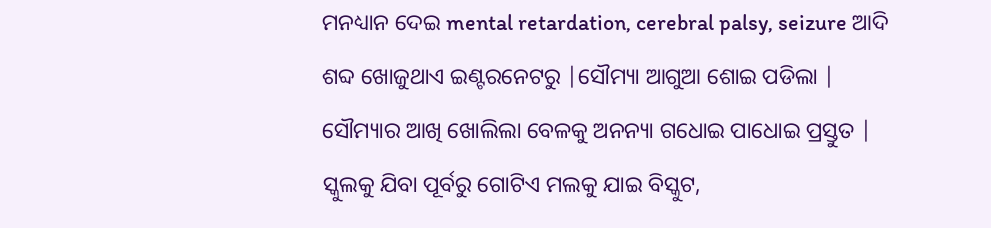ମନଧ୍ୟାନ ଦେଇ mental retardation, cerebral palsy, seizure ଆଦି ଶବ୍ଦ ଖୋଜୁଥାଏ ଇଣ୍ଟରନେଟରୁ |ସୌମ୍ୟା ଆଗୁଆ ଶୋଇ ପଡିଲା | ସୌମ୍ୟାର ଆଖି ଖୋଲିଲା ବେଳକୁ ଅନନ୍ୟା ଗଧୋଇ ପାଧୋଇ ପ୍ରସ୍ତୁତ | ସ୍କୁଲକୁ ଯିବା ପୂର୍ବରୁ ଗୋଟିଏ ମଲକୁ ଯାଇ ବିସ୍କୁଟ,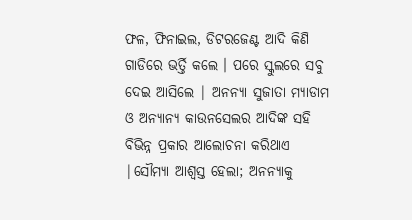ଫଳ, ଫିନାଇଲ, ଡିଟରଜେଣ୍ଟ ଆଦି କିଣି ଗାଡିରେ ଭର୍ତ୍ତି କଲେ । ପରେ ସ୍କୁଲରେ ସବୁ ଦେଇ ଆସିଲେ | ଅନନ୍ୟା ସୁଜାତା ମ୍ୟାଡାମ ଓ ଅନ୍ୟାନ୍ୟ କାଉନସେଲର ଆଦିଙ୍କ ସହି ବିଭିନ୍ନ ପ୍ରକାର ଆଲୋଚନା କରିଥାଏ |ସୌମ୍ୟା ଆଶ୍ୱସ୍ତ ହେଲା; ଅନନ୍ୟାକୁ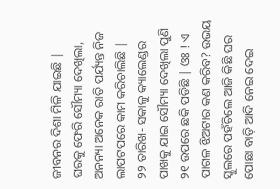ଜୀବନର ଦିଶା ମିଳି ଯାଇଛି |
ଘରକୁ ଫେରି ସୌମ୍ୟା ଦେଖିଲା, ଅନନ୍ୟା ଅନେକ ରାତି ପର୍ଯ୍ୟନ୍ତ ନିଜ ଲାପଟପରେ କାମ କରିଚାଲିଛି |
୨୨ ତାରିଖ- ସକାଳୁ କ୍ୟାଲେଣ୍ଡର ପାଖକୁ ଯାଇ ସୌମ୍ୟା ଦେଖିଲା ପୁଣି ୨୧ ଉପରେ ଛକି ପଡିଛି | ଓଃ ! ଏ ପାଗଳ ଝିଅଟାର କଣ କରିବ? ଉଭୟ ସ୍କୁଲରେ ପହଁଚିଲେ ଆଜି କିଛି ଘର ପୋଛା ବାଡ଼ି ଆଦି ନେଇ ଦେଇ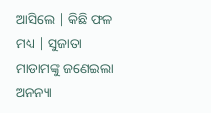ଆସିଲେ | କିଛି ଫଳ ମଧ୍ୟ | ସୁଜାତା ମାଡାମଙ୍କୁ ଜଣେଇଲା ଅନନ୍ୟା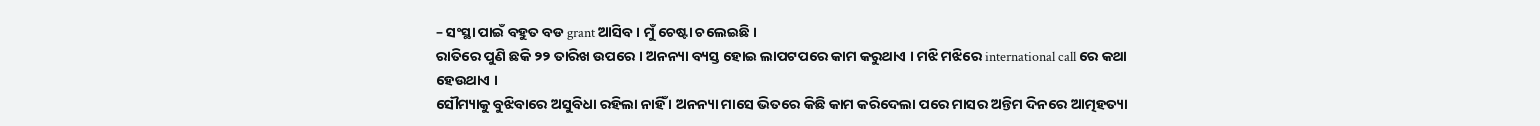– ସଂସ୍ଥା ପାଇଁ ବହୁତ ବଡ grant ଆସିବ । ମୁଁ ଚେଷ୍ଟା ଚଲେଇଛି ।
ରାତିରେ ପୁଣି ଛକି ୨୨ ତାରିଖ ଉପରେ । ଅନନ୍ୟା ବ୍ୟସ୍ତ ହୋଇ ଲାପଟପରେ କାମ କରୁଥାଏ । ମଝି ମଝିରେ international call ରେ କଥା ହେଉଥାଏ ।
ସୌମ୍ୟାକୁ ବୁଝିବାରେ ଅସୁବିଧା ରହିଲା ନାହିଁ । ଅନନ୍ୟା ମାସେ ଭିତରେ କିଛି କାମ କରିଦେଲା ପରେ ମାସର ଅନ୍ତିମ ଦିନରେ ଆତ୍ମହତ୍ୟା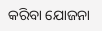କରିବା ଯୋଜନା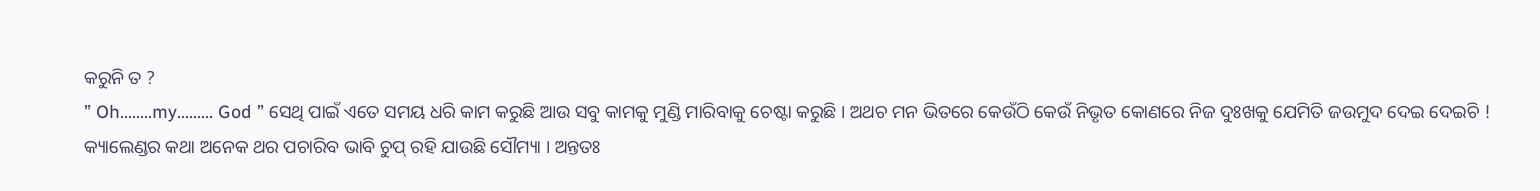କରୁନି ତ ?
” Oh……..my……… God ” ସେଥି ପାଇଁ ଏତେ ସମୟ ଧରି କାମ କରୁଛି ଆଉ ସବୁ କାମକୁ ମୁଣ୍ଡି ମାରିବାକୁ ଚେଷ୍ଟା କରୁଛି । ଅଥଚ ମନ ଭିତରେ କେଉଁଠି କେଉଁ ନିଭୃତ କୋଣରେ ନିଜ ଦୁଃଖକୁ ଯେମିତି ଜଉମୁଦ ଦେଇ ଦେଇଚି !
କ୍ୟାଲେଣ୍ଡର କଥା ଅନେକ ଥର ପଚାରିବ ଭାବି ଚୁପ୍ ରହି ଯାଉଛି ସୌମ୍ୟା । ଅନ୍ତତଃ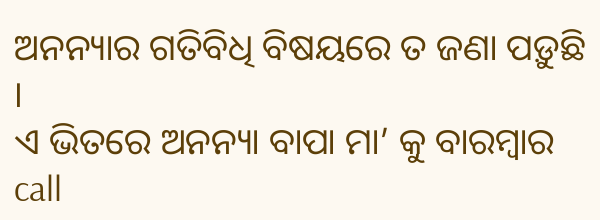ଅନନ୍ୟାର ଗତିବିଧି ବିଷୟରେ ତ ଜଣା ପଡ଼ୁଛି ।
ଏ ଭିତରେ ଅନନ୍ୟା ବାପା ମା’ କୁ ବାରମ୍ବାର call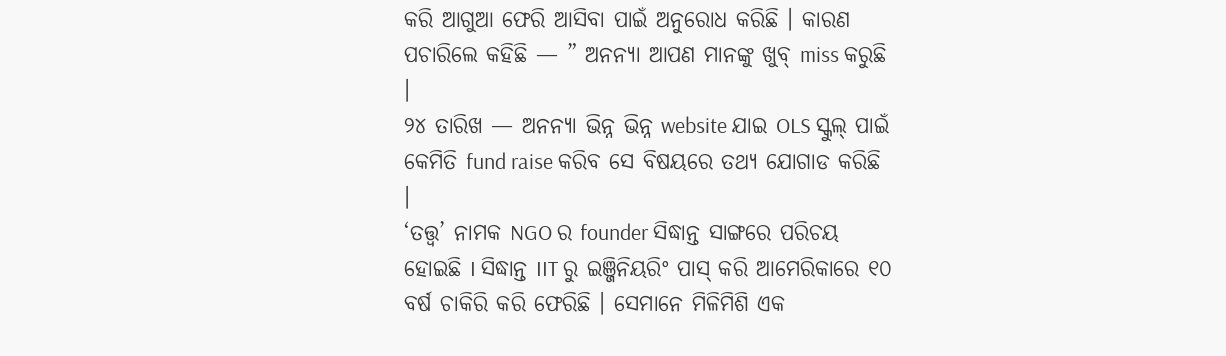କରି ଆଗୁଆ ଫେରି ଆସିବା ପାଇଁ ଅନୁରୋଧ କରିଛି । କାରଣ ପଚାରିଲେ କହିଛି — ” ଅନନ୍ୟା ଆପଣ ମାନଙ୍କୁ ଖୁବ୍ miss କରୁଛି ।
୨୪ ତାରିଖ — ଅନନ୍ୟା ଭିନ୍ନ ଭିନ୍ନ website ଯାଇ OLS ସ୍କୁଲ୍ ପାଇଁ କେମିତି fund raise କରିବ ସେ ବିଷୟରେ ତଥ୍ୟ ଯୋଗାଡ କରିଛି ।
‘ତତ୍ତ୍ୱ’ ନାମକ NGO ର founder ସିଦ୍ଧାନ୍ତ ସାଙ୍ଗରେ ପରିଚୟ ହୋଇଛି I ସିଦ୍ଧାନ୍ତ IIT ରୁ ଇଞ୍ଜିନିୟରିଂ ପାସ୍ କରି ଆମେରିକାରେ ୧୦ ବର୍ଷ ଚାକିରି କରି ଫେରିଛି । ସେମାନେ ମିଳିମିଶି ଏକ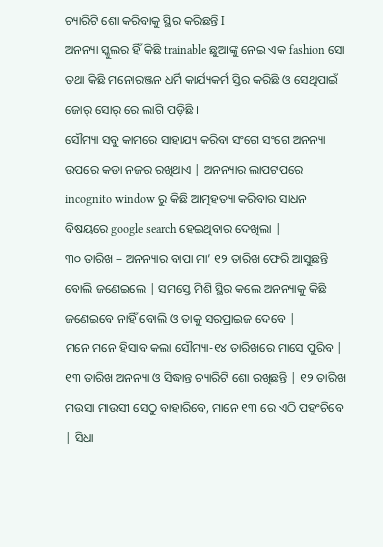ଚ୍ୟାରିଟି ଶୋ କରିବାକୁ ସ୍ଥିର କରିଛନ୍ତି I
ଅନନ୍ୟା ସ୍କୁଲର ହିଁ କିଛି trainable ଛୁଆଙ୍କୁ ନେଇ ଏକ fashion ସୋ ତଥା କିଛି ମନୋରଞ୍ଜନ ଧର୍ମି କାର୍ଯ୍ୟକର୍ମ ସ୍ତିର କରିଛି ଓ ସେଥିପାଇଁ ଜୋର୍ ସୋର୍ ରେ ଲାଗି ପଡ଼ିଛି ।
ସୌମ୍ୟା ସବୁ କାମରେ ସାହାଯ୍ୟ କରିବା ସଂଗେ ସଂଗେ ଅନନ୍ୟା ଉପରେ କଡା ନଜର ରଖିଥାଏ | ଅନନ୍ୟାର ଲାପଟପରେ incognito window ରୁ କିଛି ଆତ୍ମହତ୍ୟା କରିବାର ସାଧନ ବିଷୟରେ google search ହେଇଥିବାର ଦେଖିଲା |
୩୦ ତାରିଖ – ଅନନ୍ୟାର ବାପା ମା’ ୧୨ ତାରିଖ ଫେରି ଆସୁଛନ୍ତି ବୋଲି ଜଣେଇଲେ | ସମସ୍ତେ ମିଶି ସ୍ଥିର କଲେ ଅନନ୍ୟାକୁ କିଛି ଜଣେଇବେ ନାହିଁ ବୋଲି ଓ ତାକୁ ସରପ୍ରାଇଜ ଦେବେ |
ମନେ ମନେ ହିସାବ କଲା ସୌମ୍ୟା-୧୪ ତାରିଖରେ ମାସେ ପୁରିବ | ୧୩ ତାରିଖ ଅନନ୍ୟା ଓ ସିଦ୍ଧାନ୍ତ ଚ୍ୟାରିଟି ଶୋ ରଖିଛନ୍ତି | ୧୨ ତାରିଖ ମଉସା ମାଉସୀ ସେଠୁ ବାହାରିବେ, ମାନେ ୧୩ ରେ ଏଠି ପହଂଚିବେ | ସିଧା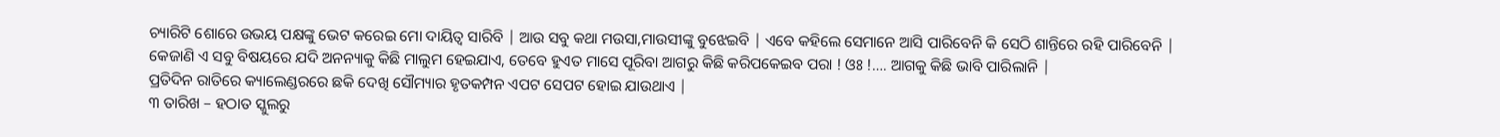ଚ୍ୟାରିଟି ଶୋରେ ଉଭୟ ପକ୍ଷଙ୍କୁ ଭେଟ କରେଇ ମୋ ଦାୟିତ୍ୱ ସାରିବି | ଆଉ ସବୁ କଥା ମଉସା,ମାଉସୀଙ୍କୁ ବୁଝେଇବି | ଏବେ କହିଲେ ସେମାନେ ଆସି ପାରିବେନି କି ସେଠି ଶାନ୍ତିରେ ରହି ପାରିବେନି | କେଜାଣି ଏ ସବୁ ବିଷୟରେ ଯଦି ଅନନ୍ୟାକୁ କିଛି ମାଲୁମ ହେଇଯାଏ, ତେବେ ହୁଏତ ମାସେ ପୂରିବା ଆଗରୁ କିଛି କରିପକେଇବ ପରା ! ଓଃ !…. ଆଗକୁ କିଛି ଭାବି ପାରିଲାନି |
ପ୍ରତିଦିନ ରାତିରେ କ୍ୟାଲେଣ୍ଡରରେ ଛକି ଦେଖି ସୌମ୍ୟାର ହୃତକମ୍ପନ ଏପଟ ସେପଟ ହୋଇ ଯାଉଥାଏ |
୩ ତାରିଖ – ହଠାତ ସ୍କୁଲରୁ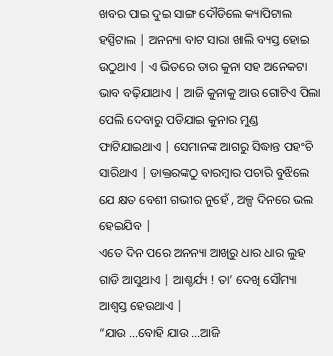ଖବର ପାଇ ଦୁଇ ସାଙ୍ଗ ଦୌଡିଲେ କ୍ୟାପିଟାଲ ହସ୍ପିଟାଲ | ଅନନ୍ୟା ବାଟ ସାରା ଖାଲି ବ୍ୟସ୍ତ ହୋଇ ଉଠୁଥାଏ | ଏ ଭିତରେ ତାର କୁନା ସହ ଅନେକଟା ଭାବ ବଢ଼ିଯାଥାଏ | ଆଜି କୁନାକୁ ଆଉ ଗୋଟିଏ ପିଲା ପେଲି ଦେବାରୁ ପଡିଯାଇ କୁନାର ମୁଣ୍ଡ ଫାଟିଯାଇଥାଏ | ସେମାନଙ୍କ ଆଗରୁ ସିଦ୍ଧାନ୍ତ ପହଂଚି ସାରିଥାଏ | ଡାକ୍ତରଙ୍କଠୁ ବାରମ୍ବାର ପଚାରି ବୁଝିଲେ ଯେ କ୍ଷତ ବେଶୀ ଗଭୀର ନୁହେଁ , ଅଳ୍ପ ଦିନରେ ଭଲ ହେଇଯିବ |
ଏତେ ଦିନ ପରେ ଅନନ୍ୟା ଆଖିରୁ ଧାର ଧାର ଲୁହ ଗାଡି ଆସୁଥାଏ | ଆଶ୍ଚର୍ଯ୍ୟ ! ତା’ ଦେଖି ସୌମ୍ୟା ଆଶ୍ୱସ୍ତ ହେଉଥାଏ |
“ଯାଉ …ବୋହି ଯାଉ …ଆଜି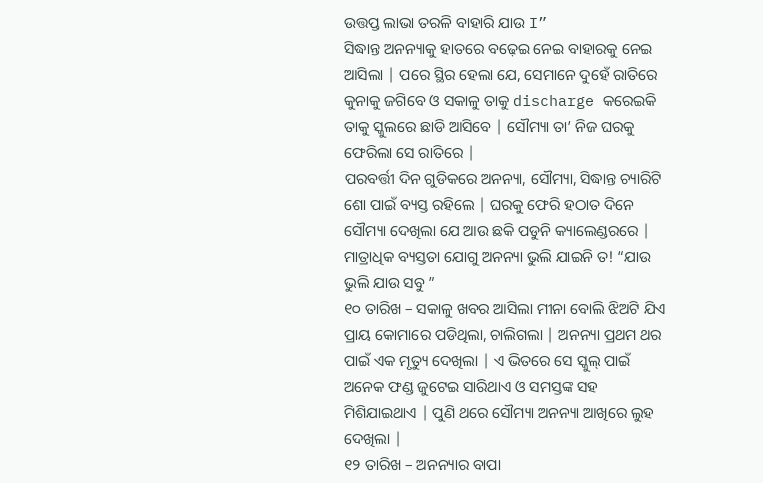ଉତ୍ତପ୍ତ ଲାଭା ତରଳି ବାହାରି ଯାଉ I”
ସିଦ୍ଧାନ୍ତ ଅନନ୍ୟାକୁ ହାତରେ ବଢ଼େଇ ନେଇ ବାହାରକୁ ନେଇ ଆସିଲା | ପରେ ସ୍ଥିର ହେଲା ଯେ, ସେମାନେ ଦୁହେଁ ରାତିରେ କୁନାକୁ ଜଗିବେ ଓ ସକାଳୁ ତାକୁ discharge କରେଇକି ତାକୁ ସ୍କୁଲରେ ଛାଡି ଆସିବେ | ସୌମ୍ୟା ତା’ ନିଜ ଘରକୁ ଫେରିଲା ସେ ରାତିରେ |
ପରବର୍ତ୍ତୀ ଦିନ ଗୁଡିକରେ ଅନନ୍ୟା, ସୌମ୍ୟା, ସିଦ୍ଧାନ୍ତ ଚ୍ୟାରିଟି ଶୋ ପାଇଁ ବ୍ୟସ୍ତ ରହିଲେ | ଘରକୁ ଫେରି ହଠାତ ଦିନେ ସୌମ୍ୟା ଦେଖିଲା ଯେ ଆଉ ଛକି ପଡୁନି କ୍ୟାଲେଣ୍ଡରରେ | ମାତ୍ରାଧିକ ବ୍ୟସ୍ତତା ଯୋଗୁ ଅନନ୍ୟା ଭୁଲି ଯାଇନି ତ! “ଯାଉ ଭୁଲି ଯାଉ ସବୁ ”
୧୦ ତାରିଖ – ସକାଳୁ ଖବର ଆସିଲା ମୀନା ବୋଲି ଝିଅଟି ଯିଏ ପ୍ରାୟ କୋମାରେ ପଡିଥିଲା, ଚାଲିଗଲା | ଅନନ୍ୟା ପ୍ରଥମ ଥର ପାଇଁ ଏକ ମୃତ୍ୟୁ ଦେଖିଲା | ଏ ଭିତରେ ସେ ସ୍କୁଲ୍ ପାଇଁ ଅନେକ ଫଣ୍ଡ ଜୁଟେଇ ସାରିଥାଏ ଓ ସମସ୍ତଙ୍କ ସହ ମିଶିଯାଇଥାଏ | ପୁଣି ଥରେ ସୌମ୍ୟା ଅନନ୍ୟା ଆଖିରେ ଲୁହ ଦେଖିଲା |
୧୨ ତାରିଖ – ଅନନ୍ୟାର ବାପା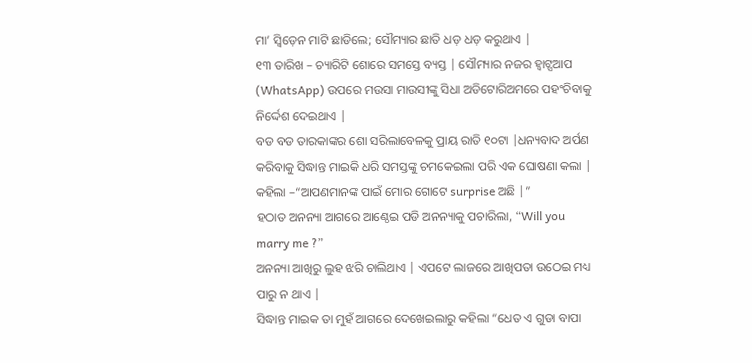ମା’ ସ୍ୱିଡ଼େନ ମାଟି ଛାଡିଲେ; ସୌମ୍ୟାର ଛାତି ଧଡ଼ ଧଡ଼ କରୁଥାଏ |
୧୩ ତାରିଖ – ଚ୍ୟାରିଟି ଶୋରେ ସମସ୍ତେ ବ୍ୟସ୍ତ | ସୌମ୍ୟାର ନଜର ହ୍ଵାଟ୍ସଆପ (WhatsApp) ଉପରେ ମଉସା ମାଉସୀଙ୍କୁ ସିଧା ଅଡିଟୋରିଅମରେ ପହଂଚିବାକୁ ନିର୍ଦ୍ଦେଶ ଦେଇଥାଏ |
ବଡ ବଡ ତାରକାଙ୍କର ଶୋ ସରିଲାବେଳକୁ ପ୍ରାୟ ରାତି ୧୦ଟା |ଧନ୍ୟବାଦ ଅର୍ପଣ କରିବାକୁ ସିଦ୍ଧାନ୍ତ ମାଇକି ଧରି ସମସ୍ତଙ୍କୁ ଚମକେଇଲା ପରି ଏକ ଘୋଷଣା କଲା | କହିଲା –“ଆପଣମାନଙ୍କ ପାଇଁ ମୋର ଗୋଟେ surprise ଅଛି |”
ହଠାତ ଅନନ୍ୟା ଆଗରେ ଆଣ୍ଠେଇ ପଡି ଅନନ୍ୟାକୁ ପଚାରିଲା, “Will you marry me ?”
ଅନନ୍ୟା ଆଖିରୁ ଲୁହ ଝରି ଚାଲିଥାଏ | ଏପଟେ ଲାଜରେ ଆଖିପତା ଉଠେଇ ମଧ୍ୟ ପାରୁ ନ ଥାଏ |
ସିଦ୍ଧାନ୍ତ ମାଇକ ତା ମୁହଁ ଆଗରେ ଦେଖେଇଲାରୁ କହିଲା “ଧେତ ଏ ଗୁଡା ବାପା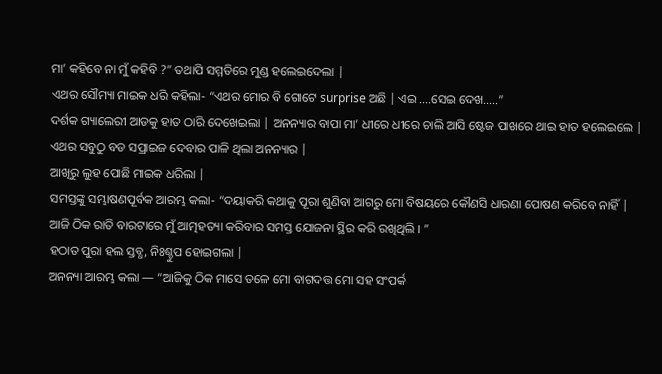ମା’ କହିବେ ନା ମୁଁ କହିବି ?” ତଥାପି ସମ୍ମତିରେ ମୁଣ୍ଡ ହଲେଇଦେଲା |
ଏଥର ସୌମ୍ୟା ମାଇକ ଧରି କହିଲା- “ଏଥର ମୋର ବି ଗୋଟେ surprise ଅଛି | ଏଇ ….ସେଇ ଦେଖ…..”
ଦର୍ଶକ ଗ୍ୟାଲେରୀ ଆଡକୁ ହାତ ଠାରି ଦେଖେଇଲା | ଅନନ୍ୟାର ବାପା ମା’ ଧୀରେ ଧୀରେ ଚାଲି ଆସି ଷ୍ଟେଜ ପାଖରେ ଥାଇ ହାତ ହଲେଇଲେ |
ଏଥର ସବୁଠୁ ବଡ ସପ୍ରାଇଜ ଦେବାର ପାଳି ଥିଲା ଅନନ୍ୟାର |
ଆଖିରୁ ଲୁହ ପୋଛି ମାଇକ ଧରିଲା |
ସମସ୍ତଙ୍କୁ ସମ୍ଭାଷଣପୂର୍ବକ ଆରମ୍ଭ କଲା- “ଦୟାକରି କଥାକୁ ପୂରା ଶୁଣିବା ଆଗରୁ ମୋ ବିଷୟରେ କୌଣସି ଧାରଣା ପୋଷଣ କରିବେ ନାହିଁ |
ଆଜି ଠିକ ରାତି ବାରଟାରେ ମୁଁ ଆତ୍ମହତ୍ୟା କରିବାର ସମସ୍ତ ଯୋଜନା ସ୍ଥିର କରି ରଖିଥିଲି । ”
ହଠାତ ପୁରା ହଲ ସ୍ତବ୍ଧ, ନିଃଶ୍ଚୁପ ହୋଇଗଲା |
ଅନନ୍ୟା ଆରମ୍ଭ କଲା — “ଆଜିକୁ ଠିକ ମାସେ ତଳେ ମୋ ବାଗଦତ୍ତ ମୋ ସହ ସଂପର୍କ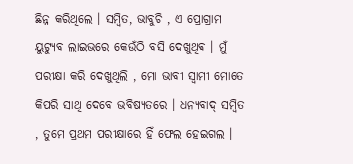ଛିନ୍ନ କରିଥିଲେ । ସମ୍ବିତ, ଭାବୁଚି , ଏ ପ୍ରୋଗ୍ରାମ ୟୁଟ୍ୟୁବ ଲାଇଭରେ କେଉଁଠି ବସି ଦେଖୁଥିଵ । ମୁଁ ପରୀକ୍ଷା କରି ଦେଖୁଥିଲି , ମୋ ଭାବୀ ସ୍ୱାମୀ ମୋତେ କିପରି ସାଥି ଦେବେ ଭବିଷ୍ୟତରେ । ଧନ୍ୟବାଦ୍ ସମ୍ବିତ , ତୁମେ ପ୍ରଥମ ପରୀକ୍ଷାରେ ହିଁ ଫେଲ ହେଇଗଲ ।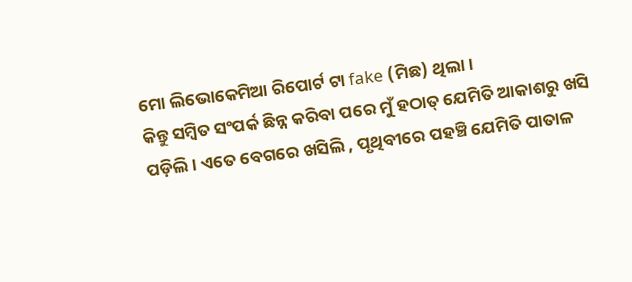ମୋ ଲିଭୋକେମିଆ ରିପୋର୍ଟ ଟା fake (ମିଛ) ଥିଲା।
କିନ୍ତୁ ସମ୍ବିତ ସଂପର୍କ ଛିନ୍ନ କରିବା ପରେ ମୁଁ ହଠାତ୍ ଯେମିତି ଆକାଶରୁ ଖସି ପଡ଼ିଲି । ଏତେ ବେଗରେ ଖସିଲି , ପୃଥିବୀରେ ପହଞ୍ଚି ଯେମିତି ପାତାଳ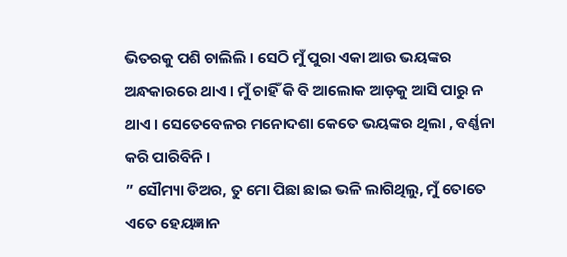ଭିତରକୁ ପଶି ଚାଲିଲି । ସେଠି ମୁଁ ପୁରା ଏକା ଆଉ ଭୟଙ୍କର ଅନ୍ଧକାରରେ ଥାଏ । ମୁଁ ଚାହିଁ କି ବି ଆଲୋକ ଆଡ଼କୁ ଆସି ପାରୁ ନ ଥାଏ । ସେତେବେଳର ମନୋଦଶା କେତେ ଭୟଙ୍କର ଥିଲା , ବର୍ଣ୍ଣନା କରି ପାରିବିନି ।
” ସୌମ୍ୟା ଡିଅର, ତୁ ମୋ ପିଛା ଛାଇ ଭଳି ଲାଗିଥିଲୁ, ମୁଁ ତୋତେ ଏତେ ହେୟଜ୍ଞାନ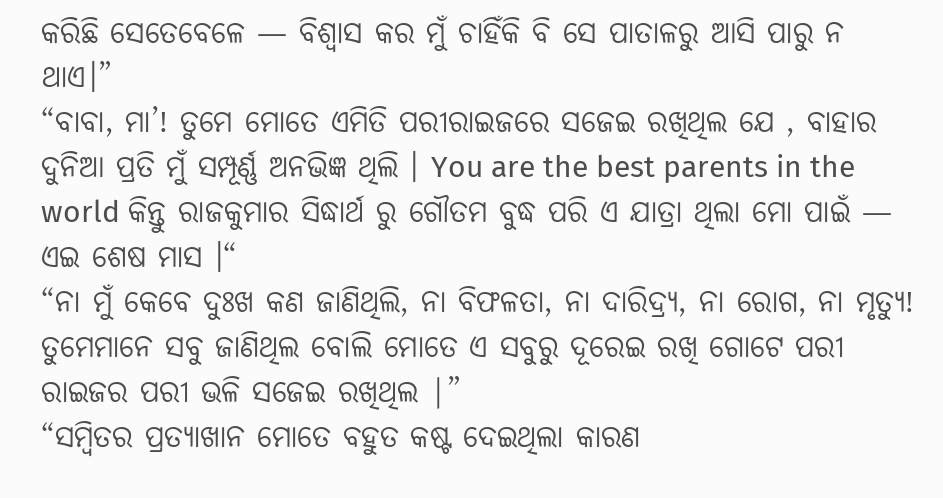କରିଛି ସେତେବେଳେ — ବିଶ୍ୱାସ କର ମୁଁ ଚାହିଁକି ବି ସେ ପାତାଳରୁ ଆସି ପାରୁ ନ ଥାଏ।”
“ବାବା, ମା’! ତୁମେ ମୋତେ ଏମିତି ପରୀରାଇଜରେ ସଜେଇ ରଖିଥିଲ ଯେ , ବାହାର ଦୁନିଆ ପ୍ରତି ମୁଁ ସମ୍ପୂର୍ଣ୍ଣ ଅନଭିଜ୍ଞ ଥିଲି । You are the best parents in the world କିନ୍ତୁ ରାଜକୁମାର ସିଦ୍ଧାର୍ଥ ରୁ ଗୌତମ ବୁଦ୍ଧ ପରି ଏ ଯାତ୍ରା ଥିଲା ମୋ ପାଇଁ — ଏଇ ଶେଷ ମାସ ।“
“ନା ମୁଁ କେବେ ଦୁଃଖ କଣ ଜାଣିଥିଲି, ନା ବିଫଳତା, ନା ଦାରିଦ୍ର୍ୟ, ନା ରୋଗ, ନା ମୃତ୍ୟୁ! ତୁମେମାନେ ସବୁ ଜାଣିଥିଲ ବୋଲି ମୋତେ ଏ ସବୁରୁ ଦୂରେଇ ରଖି ଗୋଟେ ପରୀ ରାଇଜର ପରୀ ଭଳି ସଜେଇ ରଖିଥିଲ |”
“ସମ୍ବିତର ପ୍ରତ୍ୟାଖାନ ମୋତେ ବହୁତ କଷ୍ଟ ଦେଇଥିଲା କାରଣ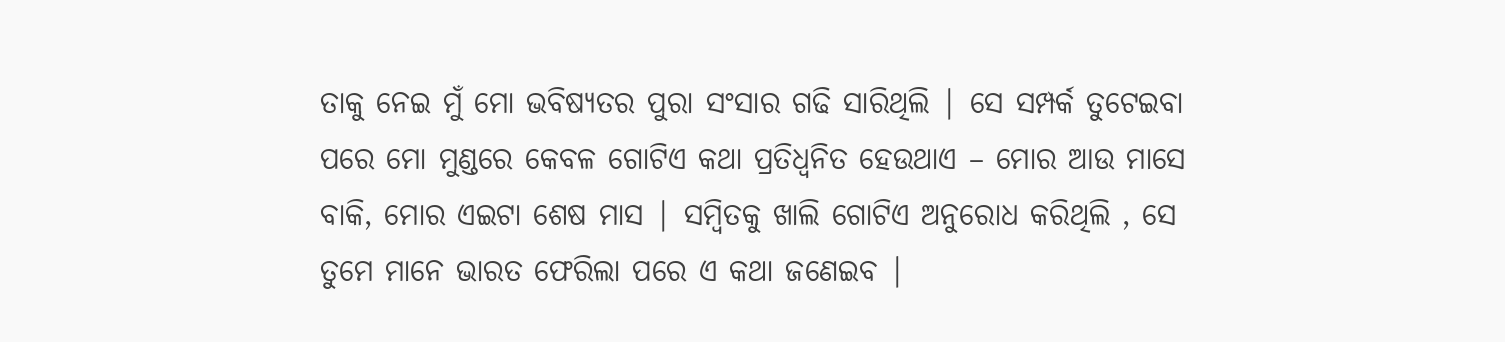ତାକୁ ନେଇ ମୁଁ ମୋ ଭବିଷ୍ୟତର ପୁରା ସଂସାର ଗଢି ସାରିଥିଲି | ସେ ସମ୍ପର୍କ ତୁଟେଇବା ପରେ ମୋ ମୁଣ୍ଡରେ କେବଳ ଗୋଟିଏ କଥା ପ୍ରତିଧ୍ୱନିତ ହେଉଥାଏ – ମୋର ଆଉ ମାସେ ବାକି, ମୋର ଏଇଟା ଶେଷ ମାସ | ସମ୍ବିତକୁ ଖାଲି ଗୋଟିଏ ଅନୁରୋଧ କରିଥିଲି , ସେ ତୁମେ ମାନେ ଭାରତ ଫେରିଲା ପରେ ଏ କଥା ଜଣେଇବ |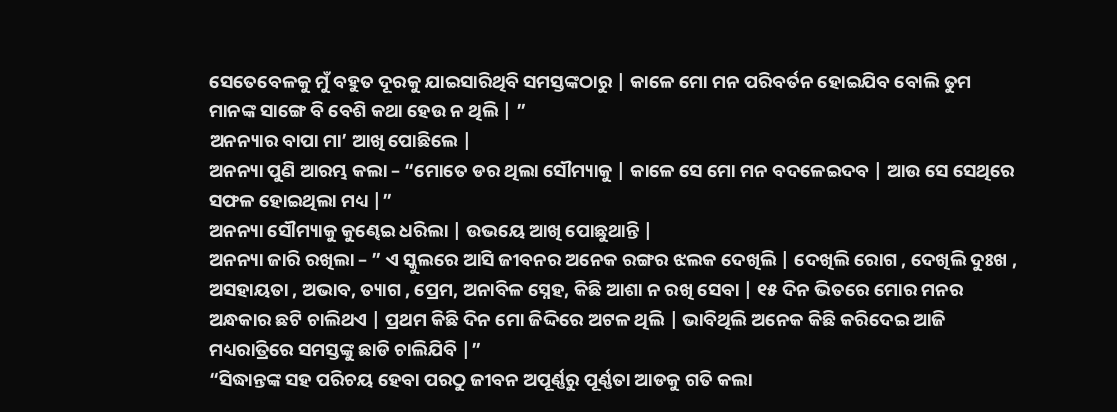ସେତେବେଳକୁ ମୁଁ ବହୁତ ଦୂରକୁ ଯାଇସାରିଥିବି ସମସ୍ତଙ୍କଠାରୁ | କାଳେ ମୋ ମନ ପରିବର୍ତନ ହୋଇଯିବ ବୋଲି ତୁମ ମାନଙ୍କ ସାଙ୍ଗେ ବି ବେଶି କଥା ହେଉ ନ ଥିଲି | ”
ଅନନ୍ୟାର ବାପା ମା’ ଆଖି ପୋଛିଲେ |
ଅନନ୍ୟା ପୁଣି ଆରମ୍ଭ କଲା – “ମୋତେ ଡର ଥିଲା ସୌମ୍ୟାକୁ | କାଳେ ସେ ମୋ ମନ ବଦଳେଇଦବ | ଆଉ ସେ ସେଥିରେ ସଫଳ ହୋଇଥିଲା ମଧ୍ୟ |”
ଅନନ୍ୟା ସୌମ୍ୟାକୁ କୁଣ୍ଢେଇ ଧରିଲା | ଉଭୟେ ଆଖି ପୋଛୁଥାନ୍ତି |
ଅନନ୍ୟା ଜାରି ରଖିଲା – ” ଏ ସ୍କୁଲରେ ଆସି ଜୀବନର ଅନେକ ରଙ୍ଗର ଝଲକ ଦେଖିଲି | ଦେଖିଲି ରୋଗ , ଦେଖିଲି ଦୁଃଖ , ଅସହାୟତା , ଅଭାବ, ତ୍ୟାଗ , ପ୍ରେମ, ଅନାବିଳ ସ୍ନେହ, କିଛି ଆଶା ନ ରଖି ସେବା | ୧୫ ଦିନ ଭିତରେ ମୋର ମନର ଅନ୍ଧକାର ଛଟି ଚାଲିଥଏ | ପ୍ରଥମ କିଛି ଦିନ ମୋ ଜିଦ୍ଦିରେ ଅଟଳ ଥିଲି | ଭାବିଥିଲି ଅନେକ କିଛି କରିଦେଇ ଆଜି ମଧ୍ୟରାତ୍ରିରେ ସମସ୍ତଙ୍କୁ ଛାଡି ଚାଲିଯିବି |”
“ସିଦ୍ଧାନ୍ତଙ୍କ ସହ ପରିଚୟ ହେବା ପରଠୁ ଜୀବନ ଅପୂର୍ଣ୍ଣରୁ ପୂର୍ଣ୍ଣତା ଆଡକୁ ଗତି କଲା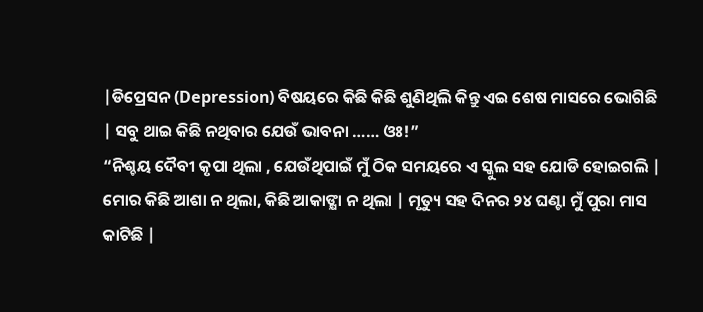|ଡିପ୍ରେସନ (Depression) ବିଷୟରେ କିଛି କିଛି ଶୁଣିଥିଲି କିନ୍ତୁ ଏଇ ଶେଷ ମାସରେ ଭୋଗିଛି | ସବୁ ଥାଇ କିଛି ନଥିବାର ଯେଉଁ ଭାବନା …… ଓଃ!”
“ନିଶ୍ଚୟ ଦୈବୀ କୃପା ଥିଲା , ଯେଉଁଥିପାଇଁ ମୁଁ ଠିକ ସମୟରେ ଏ ସ୍କୁଲ ସହ ଯୋଡି ହୋଇଗଲି | ମୋର କିଛି ଆଶା ନ ଥିଲା, କିଛି ଆକାଙ୍କ୍ଷା ନ ଥିଲା | ମୃତ୍ୟୁ ସହ ଦିନର ୨୪ ଘଣ୍ଟା ମୁଁ ପୁରା ମାସ କାଟିଛି |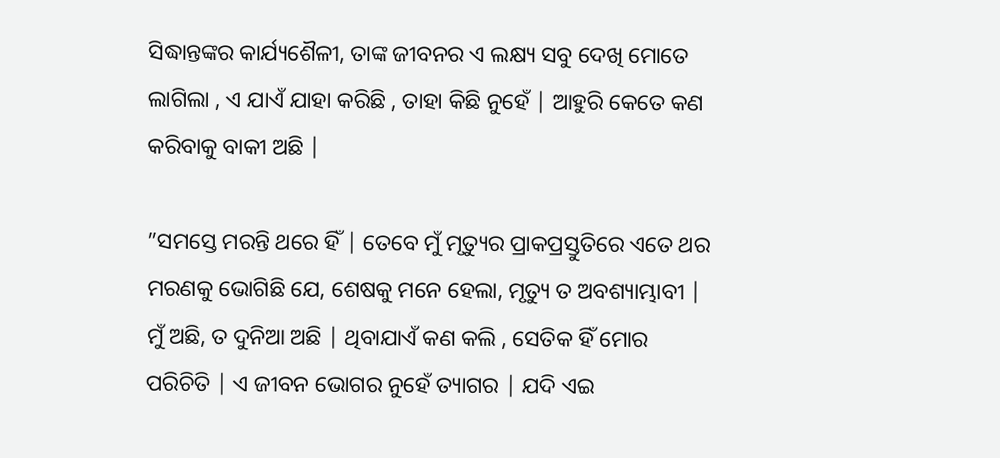ସିଦ୍ଧାନ୍ତଙ୍କର କାର୍ଯ୍ୟଶୈଳୀ, ତାଙ୍କ ଜୀବନର ଏ ଲକ୍ଷ୍ୟ ସବୁ ଦେଖି ମୋତେ ଲାଗିଲା , ଏ ଯାଏଁ ଯାହା କରିଛି , ତାହା କିଛି ନୁହେଁ | ଆହୁରି କେତେ କଣ କରିବାକୁ ବାକୀ ଅଛି |

”ସମସ୍ତେ ମରନ୍ତି ଥରେ ହିଁ | ତେବେ ମୁଁ ମୃତ୍ୟୁର ପ୍ରାକପ୍ରସ୍ତୁତିରେ ଏତେ ଥର ମରଣକୁ ଭୋଗିଛି ଯେ, ଶେଷକୁ ମନେ ହେଲା, ମୃତ୍ୟୁ ତ ଅବଶ୍ୟାମ୍ଭାବୀ | ମୁଁ ଅଛି, ତ ଦୁନିଆ ଅଛି | ଥିବାଯାଏଁ କଣ କଲି , ସେତିକ ହିଁ ମୋର ପରିଚିତି | ଏ ଜୀବନ ଭୋଗର ନୁହେଁ ତ୍ୟାଗର | ଯଦି ଏଇ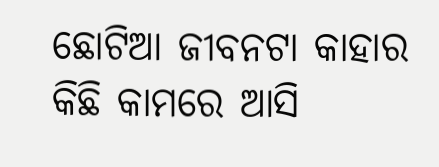ଛୋଟିଆ ଜୀବନଟା କାହାର କିଛି କାମରେ ଆସି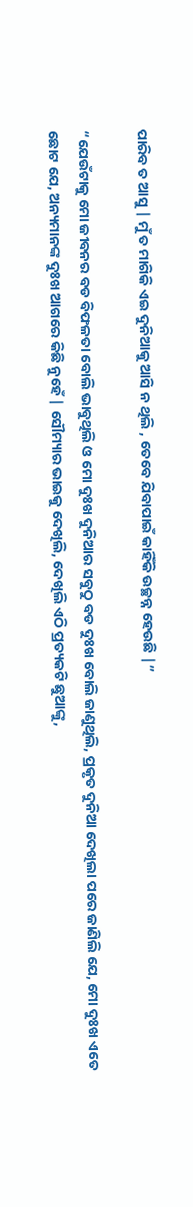ପାରିବ ତ ଆସୁ | ମୁଁ ତ ମାଗିକି ଏଇ ଦୁନିଆକୁ ଆସି ନ ଥିଲି , ତେବେ ଯିବାପାଇଁ କାହିଁକି ଉଚ୍ଛନ୍ନ ହେଉଛି |”

“ଯେଉଁଟାକୁ ମୋ ଜୀବନର ବଡ ବିଫଳତା ବୋଲି ଭାବୁଥିଲି ଓ ମୋ ଦୁଃଖ ଦୁନିଆର ସବୁଠୁ ବଡ ଦୁଃଖ ବୋଲି ଜାଣୁଥିଲି, ପ୍ରକୃତ ଦୁନିଆ ଦେଖିଲା ପରେ ଜାଣିଲି ଯେ, ମୋ ଦୁଃଖ ଏତେ ଛୋଟ ଯେ, ଅନ୍ୟମାନଙ୍କ ଦୁଃଖ ଆଗରେ କିଛି ନୁହେଁ | ସୌମ୍ୟାର ଭାଇକୁ ଦେଖିଲି, ଦେଖିଲି ଏଠି ପ୍ରତ୍ୟକଟି ଛୁଆଙ୍କୁ,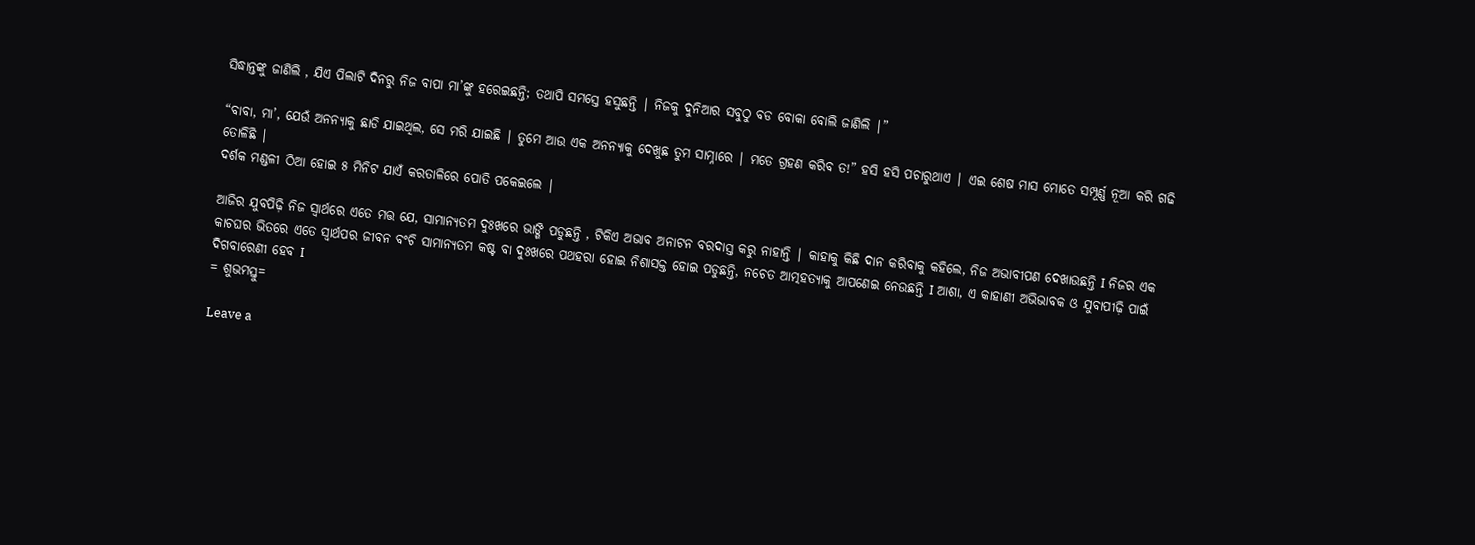ସିଦ୍ଧାନ୍ତଙ୍କୁ ଜାଣିଲି , ଯିଏ ପିଲାଟି ଦିନରୁ ନିଜ ବାପା ମା’ଙ୍କୁ ହରେଇଛନ୍ତି; ତଥାପି ସମସ୍ତେ ହସୁଛନ୍ତି | ନିଜକୁ ଦୁନିଆର ସବୁଠୁ ବଡ ବୋକା ବୋଲି ଜାଣିଲି |”

“ବାବା, ମା’, ଯେଉଁ ଅନନ୍ୟାକୁ ଛାଡି ଯାଇଥିଲ, ସେ ମରି ଯାଇଛି | ତୁମେ ଆଉ ଏକ ଅନନ୍ୟାକୁ ଦେଖୁଛ ତୁମ ସାମ୍ନାରେ | ମତେ ଗ୍ରହଣ କରିବ ତ!” ହସି ହସି ପଚାରୁଥାଏ | ଏଇ ଶେଷ ମାସ ମୋତେ ସମ୍ପୂର୍ଣ୍ଣ ନୂଆ କରି ଗଢି ତୋଳିଛି |
ଦର୍ଶକ ମଣ୍ଡଳୀ ଠିଆ ହୋଇ ୫ ମିନିଟ ଯାଏଁ କରତାଳିରେ ପୋତି ପକେଇଲେ |

ଆଜିର ଯୁବପିଢ଼ି ନିଜ ସ୍ୱାର୍ଥରେ ଏତେ ମତ୍ତ ଯେ, ସାମାନ୍ୟତମ ଦୁଃଖରେ ଭାଙ୍ଗି ପଡୁଛନ୍ତି , ଟିକିଏ ଅଭାବ ଅନାଟନ ବରଦାସ୍ତ କରୁ ନାହାନ୍ତି | କାହାକୁ କିଛି ଦାନ କରିବାକୁ କହିଲେ, ନିଜ ଅଭାବୀପଣ ଦେଖାଉଛନ୍ତି I ନିଜର ଏକ କାଚଘର ଭିତରେ ଏତେ ସ୍ୱାର୍ଥପର ଜୀବନ ବଂଚି ସାମାନ୍ୟତମ କଷ୍ଟ ବା ଦୁଃଖରେ ପଥହରା ହୋଇ ନିଶାସକ୍ତ ହୋଇ ପଡୁଛନ୍ତି, ନଚେତ ଆତ୍ମହତ୍ୟାକୁ ଆପଣେଇ ନେଉଛନ୍ତି I ଆଶା, ଏ କାହାଣୀ ଅଭିଭାବକ ଓ ଯୁବାପୀଢ଼ି ପାଇଁ ଦିଗବାରେଣୀ ହେବ I
= ଶୁଭମସ୍ତୁ=

Leave a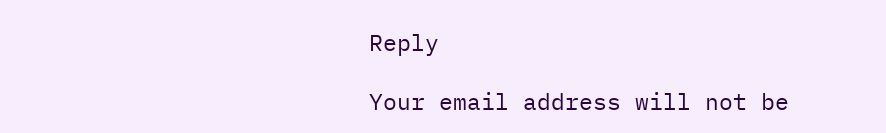Reply

Your email address will not be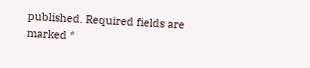published. Required fields are marked *